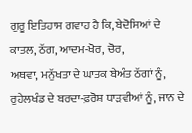ਗੁਰੂ ਇਤਿਹਾਸ ਗਵਾਹ ਹੈ ਕਿ, ਬੇਦੋਸਿਆਂ ਦੇ ਕਾਤਲ, ਠੱਗ, ਆਦਮ-ਖੋਰ, ਚੋਰ,
ਅਥਵਾ, ਮਨੁੱਖਤਾ ਦੇ ਘਾਤਕ ਬੇਅੰਤ ਠੱਗਾਂ ਨੂੰ, ਰੁਹੇਲਖੰਡ ਦੇ ਬਰਦਾ-ਫ਼ਰੋਸ਼ ਧਾੜਵੀਆਂ ਨੂੰ, ਜਾਨ ਦੇ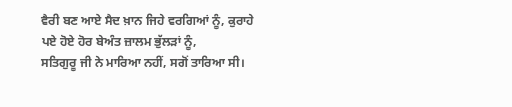ਵੈਰੀ ਬਣ ਆਏ ਸੈਦ ਖ਼ਾਨ ਜਿਹੇ ਵਰਗਿਆਂ ਨੂੰ, ਕੁਰਾਹੇ ਪਏ ਹੋਏ ਹੋਰ ਬੇਅੰਤ ਜ਼ਾਲਮ ਭੁੱਲੜਾਂ ਨੂੰ,
ਸਤਿਗੁਰੂ ਜੀ ਨੇ ਮਾਰਿਆ ਨਹੀਂ, ਸਗੋਂ ਤਾਰਿਆ ਸੀ।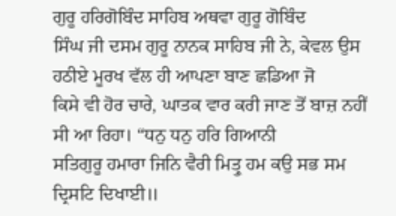ਗੁਰੂ ਹਰਿਗੋਬਿੰਦ ਸਾਹਿਬ ਅਥਵਾ ਗੁਰੂ ਗੋਬਿੰਦ
ਸਿੰਘ ਜੀ ਦਸਮ ਗੁਰੂ ਨਾਨਕ ਸਾਹਿਬ ਜੀ ਨੇ, ਕੇਵਲ ਉਸ ਹਠੀਏ ਮੂਰਖ ਵੱਲ ਹੀ ਆਪਣਾ ਬਾਣ ਛਡਿਆ ਜੋ
ਕਿਸੇ ਵੀ ਹੋਰ ਚਾਰੇ, ਘਾਤਕ ਵਾਰ ਕਰੀ ਜਾਣ ਤੋਂ ਬਾਜ਼ ਨਹੀਂ ਸੀ ਆ ਰਿਹਾ। “ਧਨੁ ਧਨੁ ਹਰਿ ਗਿਆਨੀ
ਸਤਿਗੁਰੂ ਹਮਾਰਾ ਜਿਨਿ ਵੈਰੀ ਮਿਤ੍ਰੁ ਹਮ ਕਉ ਸਭ ਸਮ ਦ੍ਰਿਸਟਿ ਦਿਖਾਈ॥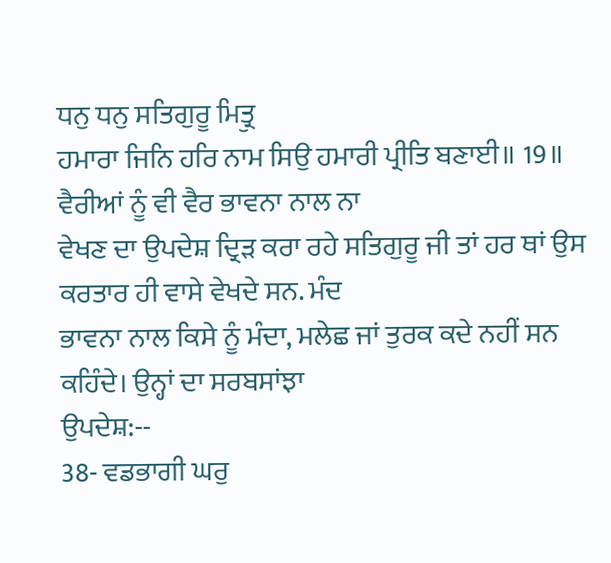ਧਨੁ ਧਨੁ ਸਤਿਗੁਰੂ ਮਿਤ੍ਰੁ
ਹਮਾਰਾ ਜਿਨਿ ਹਰਿ ਨਾਮ ਸਿਉ ਹਮਾਰੀ ਪ੍ਰੀਤਿ ਬਣਾਈ॥ 19॥ ਵੈਰੀਆਂ ਨੂੰ ਵੀ ਵੈਰ ਭਾਵਨਾ ਨਾਲ ਨਾ
ਵੇਖਣ ਦਾ ਉਪਦੇਸ਼ ਦ੍ਰਿੜ ਕਰਾ ਰਹੇ ਸਤਿਗੁਰੂ ਜੀ ਤਾਂ ਹਰ ਥਾਂ ਉਸ ਕਰਤਾਰ ਹੀ ਵਾਸੇ ਵੇਖਦੇ ਸਨ. ਮੰਦ
ਭਾਵਨਾ ਨਾਲ ਕਿਸੇ ਨੂੰ ਮੰਦਾ, ਮਲੇਛ ਜਾਂ ਤੁਰਕ ਕਦੇ ਨਹੀਂ ਸਨ ਕਹਿੰਦੇ। ਉਨ੍ਹਾਂ ਦਾ ਸਰਬਸਾਂਝਾ
ਉਪਦੇਸ਼:--
38- ਵਡਭਾਗੀ ਘਰੁ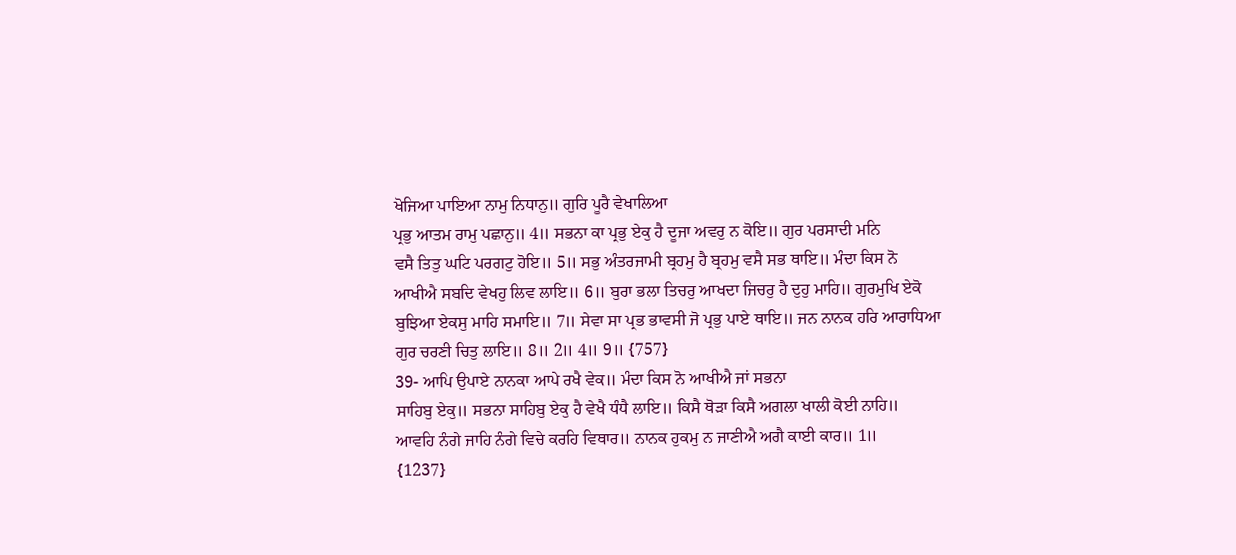ਖੋਜਿਆ ਪਾਇਆ ਨਾਮੁ ਨਿਧਾਨੁ॥ ਗੁਰਿ ਪੂਰੈ ਵੇਖਾਲਿਆ
ਪ੍ਰਭੁ ਆਤਮ ਰਾਮੁ ਪਛਾਨੁ॥ 4॥ ਸਭਨਾ ਕਾ ਪ੍ਰਭੁ ਏਕੁ ਹੈ ਦੂਜਾ ਅਵਰੁ ਨ ਕੋਇ॥ ਗੁਰ ਪਰਸਾਦੀ ਮਨਿ
ਵਸੈ ਤਿਤੁ ਘਟਿ ਪਰਗਟੁ ਹੋਇ॥ 5॥ ਸਭੁ ਅੰਤਰਜਾਮੀ ਬ੍ਰਹਮੁ ਹੈ ਬ੍ਰਹਮੁ ਵਸੈ ਸਭ ਥਾਇ॥ ਮੰਦਾ ਕਿਸ ਨੋ
ਆਖੀਐ ਸਬਦਿ ਵੇਖਹੁ ਲਿਵ ਲਾਇ॥ 6॥ ਬੁਰਾ ਭਲਾ ਤਿਚਰੁ ਆਖਦਾ ਜਿਚਰੁ ਹੈ ਦੁਹੁ ਮਾਹਿ॥ ਗੁਰਮੁਖਿ ਏਕੋ
ਬੁਝਿਆ ਏਕਸੁ ਮਾਹਿ ਸਮਾਇ॥ 7॥ ਸੇਵਾ ਸਾ ਪ੍ਰਭ ਭਾਵਸੀ ਜੋ ਪ੍ਰਭੁ ਪਾਏ ਥਾਇ॥ ਜਨ ਨਾਨਕ ਹਰਿ ਆਰਾਧਿਆ
ਗੁਰ ਚਰਣੀ ਚਿਤੁ ਲਾਇ॥ 8॥ 2॥ 4॥ 9॥ {757}
39- ਆਪਿ ਉਪਾਏ ਨਾਨਕਾ ਆਪੇ ਰਖੈ ਵੇਕ॥ ਮੰਦਾ ਕਿਸ ਨੋ ਆਖੀਐ ਜਾਂ ਸਭਨਾ
ਸਾਹਿਬੁ ਏਕੁ॥ ਸਭਨਾ ਸਾਹਿਬੁ ਏਕੁ ਹੈ ਵੇਖੈ ਧੰਧੈ ਲਾਇ॥ ਕਿਸੈ ਥੋੜਾ ਕਿਸੈ ਅਗਲਾ ਖਾਲੀ ਕੋਈ ਨਾਹਿ॥
ਆਵਹਿ ਨੰਗੇ ਜਾਹਿ ਨੰਗੇ ਵਿਚੇ ਕਰਹਿ ਵਿਥਾਰ॥ ਨਾਨਕ ਹੁਕਮੁ ਨ ਜਾਣੀਐ ਅਗੈ ਕਾਈ ਕਾਰ॥ 1॥
{1237}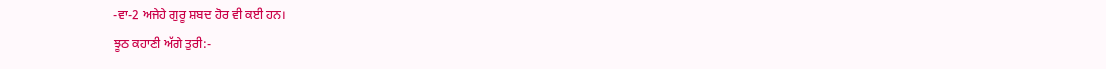-ਵਾ-2 ਅਜੇਹੇ ਗੁਰੂ ਸ਼ਬਦ ਹੋਰ ਵੀ ਕਈ ਹਨ।
ਝੂਠ ਕਹਾਣੀ ਅੱਗੇ ਤੁਰੀ:-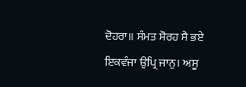ਦੋਹਰਾ॥ ਸੰਮਤ ਸੋਰਹ ਸੈ ਭਏ ਇਕਵੰਜਾ ਉਪ੍ਰਿ ਜਾਨੁ। ਅਸੂ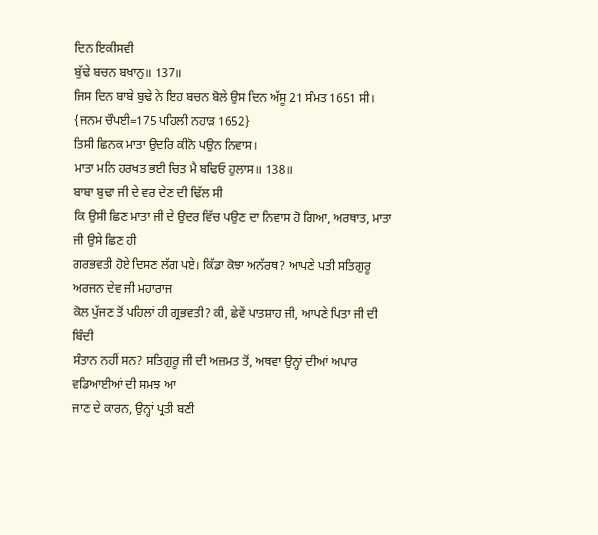ਦਿਨ ਇਕੀਸਵੀ
ਬੁੱਢੇ ਬਚਨ ਬਖਾਨੁ॥ 137॥
ਜਿਸ ਦਿਨ ਬਾਬੇ ਬੁਢੇ ਨੇ ਇਹ ਬਚਨ ਬੋਲੇ ਉਸ ਦਿਨ ਅੱਸੂ 21 ਸੰਮਤ 1651 ਸੀ।
{ਜਨਮ ਚੌਪਈ=175 ਪਹਿਲੀ ਨਹਾੜ 1652}
ਤਿਸੀ ਛਿਨਕ ਮਾਤਾ ਉਦਰਿ ਕੀਨੋ ਪਉਨ ਨਿਵਾਸ।
ਮਾਤਾ ਮਨਿ ਹਰਖਤ ਭਈ ਚਿਤ ਮੈ ਬਢਿਓ ਹੁਲਾਸ॥ 138॥
ਬਾਬਾ ਬੁਢਾ ਜੀ ਦੇ ਵਰ ਦੇਣ ਦੀ ਢਿੱਲ ਸੀ
ਕਿ ਉਸੀ ਛਿਣ ਮਾਤਾ ਜੀ ਦੇ ਉਦਰ ਵਿੱਚ ਪਉਣ ਦਾ ਨਿਵਾਸ ਹੋ ਗਿਆ, ਅਰਥਾਤ, ਮਾਤਾ ਜੀ ਉਸੇ ਛਿਣ ਹੀ
ਗਰਭਵਤੀ ਹੋਏ ਦਿਸਣ ਲੱਗ ਪਏ। ਕਿੱਡਾ ਕੋਝਾ ਅਨੱਰਥ? ਆਪਣੇ ਪਤੀ ਸਤਿਗੁਰੂ ਅਰਜਨ ਦੇਵ ਜੀ ਮਹਾਰਾਜ
ਕੋਲ ਪੁੱਜਣ ਤੋਂ ਪਹਿਲਾਂ ਹੀ ਗ੍ਰਭਵਤੀ? ਕੀ, ਛੇਵੇਂ ਪਾਤਸ਼ਾਹ ਜੀ, ਆਪਣੇ ਪਿਤਾ ਜੀ ਦੀ ਬਿੰਦੀ
ਸੰਤਾਨ ਨਹੀਂ ਸਨ? ਸਤਿਗੁਰੂ ਜੀ ਦੀ ਅਜ਼ਮਤ ਤੋਂ, ਅਥਵਾ ਉਨ੍ਹਾਂ ਦੀਆਂ ਅਪਾਰ ਵਡਿਆਈਆਂ ਦੀ ਸਮਝ ਆ
ਜਾਣ ਦੇ ਕਾਰਨ, ਉਨ੍ਹਾਂ ਪ੍ਰਤੀ ਬਣੀ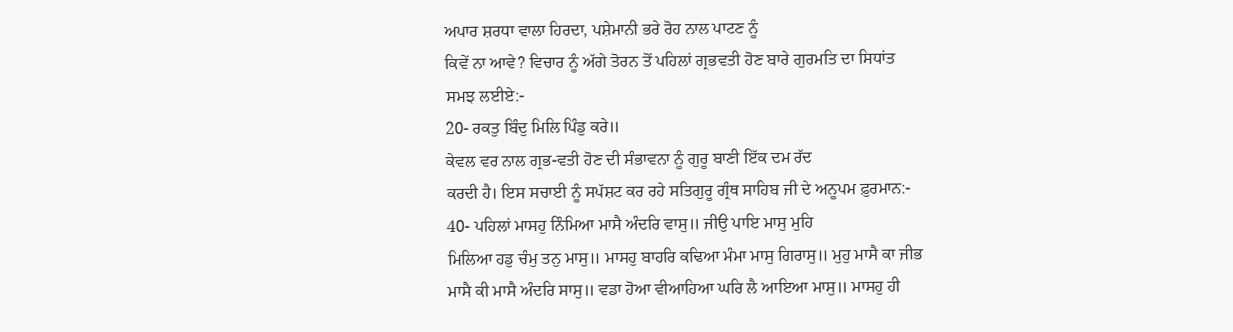ਅਪਾਰ ਸ਼ਰਧਾ ਵਾਲਾ ਹਿਰਦਾ, ਪਸ਼ੇਮਾਨੀ ਭਰੇ ਰੋਹ ਨਾਲ ਪਾਟਣ ਨੂੰ
ਕਿਵੇਂ ਨਾ ਆਵੇ? ਵਿਚਾਰ ਨੂੰ ਅੱਗੇ ਤੋਰਨ ਤੋਂ ਪਹਿਲਾਂ ਗ੍ਰਭਵਤੀ ਹੋਣ ਬਾਰੇ ਗੁਰਮਤਿ ਦਾ ਸਿਧਾਂਤ
ਸਮਝ ਲਈਏ:-
20- ਰਕਤੁ ਬਿੰਦੁ ਮਿਲਿ ਪਿੰਡੁ ਕਰੇ॥
ਕੇਵਲ ਵਰ ਨਾਲ ਗ੍ਰਭ-ਵਤੀ ਹੋਣ ਦੀ ਸੰਭਾਵਨਾ ਨੂੰ ਗੁਰੂ ਬਾਣੀ ਇੱਕ ਦਮ ਰੱਦ
ਕਰਦੀ ਹੈ। ਇਸ ਸਚਾਈ ਨੂੰ ਸਪੱਸ਼ਟ ਕਰ ਰਹੇ ਸਤਿਗੁਰੂ ਗ੍ਰੰਥ ਸਾਹਿਬ ਜੀ ਦੇ ਅਨੂਪਮ ਫ਼ੁਰਮਾਨ:-
40- ਪਹਿਲਾਂ ਮਾਸਹੁ ਨਿੰਮਿਆ ਮਾਸੈ ਅੰਦਰਿ ਵਾਸੁ॥ ਜੀਉ ਪਾਇ ਮਾਸੁ ਮੁਹਿ
ਮਿਲਿਆ ਹਡੁ ਚੰਮੁ ਤਨੁ ਮਾਸੁ॥ ਮਾਸਹੁ ਬਾਹਰਿ ਕਢਿਆ ਮੰਮਾ ਮਾਸੁ ਗਿਰਾਸੁ॥ ਮੁਹੁ ਮਾਸੈ ਕਾ ਜੀਭ
ਮਾਸੈ ਕੀ ਮਾਸੈ ਅੰਦਰਿ ਸਾਸੁ॥ ਵਡਾ ਹੋਆ ਵੀਆਹਿਆ ਘਰਿ ਲੈ ਆਇਆ ਮਾਸੁ॥ ਮਾਸਹੁ ਹੀ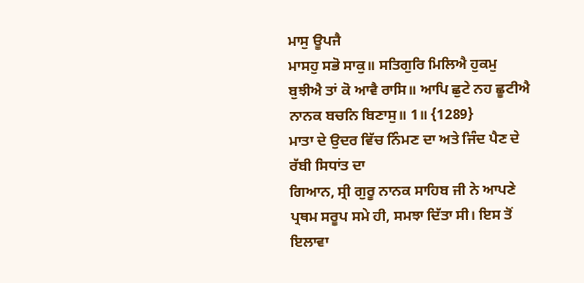ਮਾਸੁ ਊਪਜੈ
ਮਾਸਹੁ ਸਭੋ ਸਾਕੁ॥ ਸਤਿਗੁਰਿ ਮਿਲਿਐ ਹੁਕਮੁ ਬੁਝੀਐ ਤਾਂ ਕੋ ਆਵੈ ਰਾਸਿ॥ ਆਪਿ ਛੁਟੇ ਨਹ ਛੂਟੀਐ
ਨਾਨਕ ਬਚਨਿ ਬਿਣਾਸੁ॥ 1॥ {1289}
ਮਾਤਾ ਦੇ ਉਦਰ ਵਿੱਚ ਨਿੰਮਣ ਦਾ ਅਤੇ ਜਿੰਦ ਪੈਣ ਦੇ ਰੱਬੀ ਸਿਧਾਂਤ ਦਾ
ਗਿਆਨ, ਸ੍ਰੀ ਗੁਰੂ ਨਾਨਕ ਸਾਹਿਬ ਜੀ ਨੇ ਆਪਣੇ ਪ੍ਰਥਮ ਸਰੂਪ ਸਮੇ ਹੀ, ਸਮਝਾ ਦਿੱਤਾ ਸੀ। ਇਸ ਤੋਂ
ਇਲਾਵਾ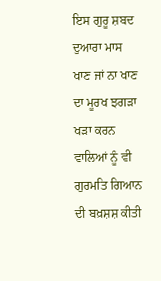ਇਸ ਗੁਰੂ ਸ਼ਬਦ ਦੁਆਰਾ ਮਾਸ ਖਾਣ ਜਾਂ ਨਾ ਖਾਣ ਦਾ ਮੂਰਖ ਝਗੜਾ ਖੜਾ ਕਰਨ ਵਾਲਿਆਂ ਨੂੰ ਵੀ
ਗੁਰਮਤਿ ਗਿਆਨ ਦੀ ਬਖ਼ਸ਼ਸ਼ ਕੀਤੀ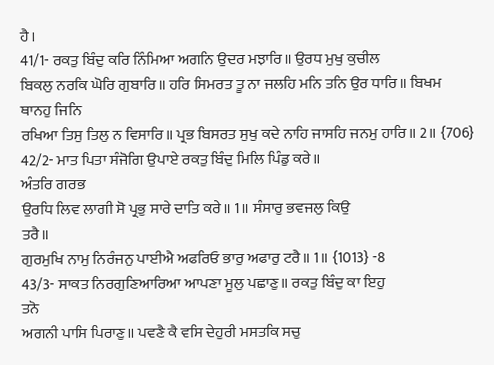ਹੈ।
41/1- ਰਕਤੁ ਬਿੰਦੁ ਕਰਿ ਨਿੰਮਿਆ ਅਗਨਿ ਉਦਰ ਮਝਾਰਿ॥ ਉਰਧ ਮੁਖੁ ਕੁਚੀਲ
ਬਿਕਲੁ ਨਰਕਿ ਘੋਰਿ ਗੁਬਾਰਿ॥ ਹਰਿ ਸਿਮਰਤ ਤੂ ਨਾ ਜਲਹਿ ਮਨਿ ਤਨਿ ਉਰ ਧਾਰਿ॥ ਬਿਖਮ ਥਾਨਹੁ ਜਿਨਿ
ਰਖਿਆ ਤਿਸੁ ਤਿਲੁ ਨ ਵਿਸਾਰਿ॥ ਪ੍ਰਭ ਬਿਸਰਤ ਸੁਖੁ ਕਦੇ ਨਾਹਿ ਜਾਸਹਿ ਜਨਮੁ ਹਾਰਿ॥ 2॥ {706}
42/2- ਮਾਤ ਪਿਤਾ ਸੰਜੋਗਿ ਉਪਾਏ ਰਕਤੁ ਬਿੰਦੁ ਮਿਲਿ ਪਿੰਡੁ ਕਰੇ॥
ਅੰਤਰਿ ਗਰਭ
ਉਰਧਿ ਲਿਵ ਲਾਗੀ ਸੋ ਪ੍ਰਭੁ ਸਾਰੇ ਦਾਤਿ ਕਰੇ॥ 1॥ ਸੰਸਾਰੁ ਭਵਜਲੁ ਕਿਉ
ਤਰੈ॥
ਗੁਰਮੁਖਿ ਨਾਮੁ ਨਿਰੰਜਨੁ ਪਾਈਐ ਅਫਰਿਓ ਭਾਰੁ ਅਫਾਰੁ ਟਰੈ॥ 1॥ {1013} -8
43/3- ਸਾਕਤ ਨਿਰਗੁਣਿਆਰਿਆ ਆਪਣਾ ਮੂਲੁ ਪਛਾਣੁ॥ ਰਕਤੁ ਬਿੰਦੁ ਕਾ ਇਹੁ
ਤਨੋ
ਅਗਨੀ ਪਾਸਿ ਪਿਰਾਣੁ॥ ਪਵਣੈ ਕੈ ਵਸਿ ਦੇਹੁਰੀ ਮਸਤਕਿ ਸਚੁ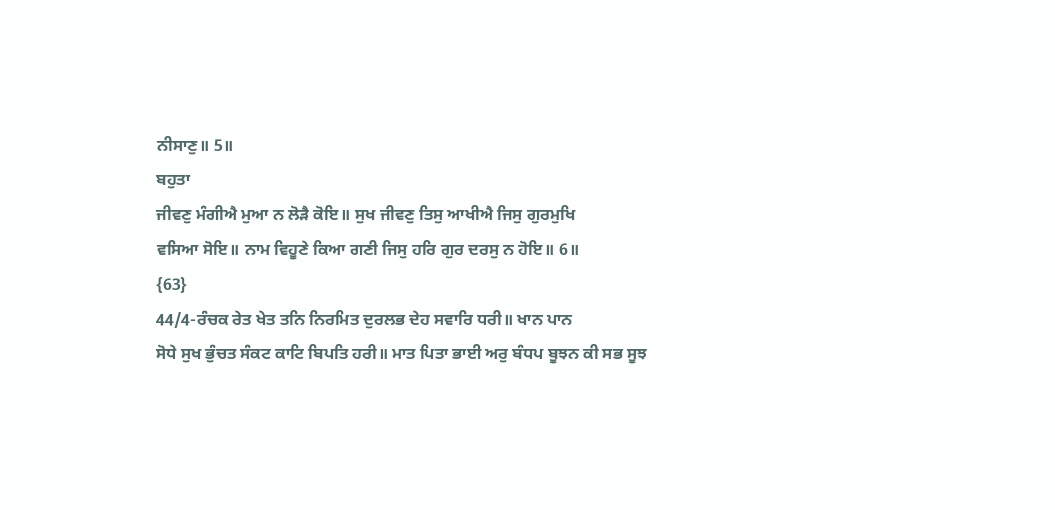ਨੀਸਾਣੁ॥ 5॥
ਬਹੁਤਾ
ਜੀਵਣੁ ਮੰਗੀਐ ਮੁਆ ਨ ਲੋੜੈ ਕੋਇ॥ ਸੁਖ ਜੀਵਣੁ ਤਿਸੁ ਆਖੀਐ ਜਿਸੁ ਗੁਰਮੁਖਿ
ਵਸਿਆ ਸੋਇ॥ ਨਾਮ ਵਿਹੂਣੇ ਕਿਆ ਗਣੀ ਜਿਸੁ ਹਰਿ ਗੁਰ ਦਰਸੁ ਨ ਹੋਇ॥ 6॥
{63}
44/4-ਰੰਚਕ ਰੇਤ ਖੇਤ ਤਨਿ ਨਿਰਮਿਤ ਦੁਰਲਭ ਦੇਹ ਸਵਾਰਿ ਧਰੀ॥ ਖਾਨ ਪਾਨ
ਸੋਧੇ ਸੁਖ ਭੁੰਚਤ ਸੰਕਟ ਕਾਟਿ ਬਿਪਤਿ ਹਰੀ॥ ਮਾਤ ਪਿਤਾ ਭਾਈ ਅਰੁ ਬੰਧਪ ਬੂਝਨ ਕੀ ਸਭ ਸੂਝ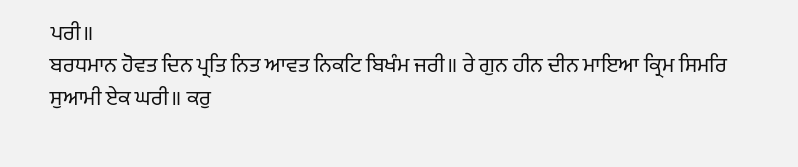ਪਰੀ॥
ਬਰਧਮਾਨ ਹੋਵਤ ਦਿਨ ਪ੍ਰਤਿ ਨਿਤ ਆਵਤ ਨਿਕਟਿ ਬਿਖੰਮ ਜਰੀ॥ ਰੇ ਗੁਨ ਹੀਨ ਦੀਨ ਮਾਇਆ ਕ੍ਰਿਮ ਸਿਮਰਿ
ਸੁਆਮੀ ਏਕ ਘਰੀ॥ ਕਰੁ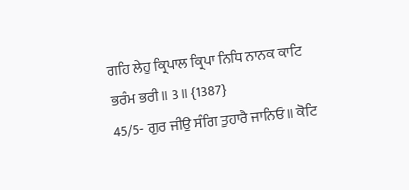ਗਹਿ ਲੇਹੁ ਕ੍ਰਿਪਾਲ ਕ੍ਰਿਪਾ ਨਿਧਿ ਨਾਨਕ ਕਾਟਿ ਭਰੰਮ ਭਰੀ॥ 3॥ {1387}
45/5- ਗੁਰ ਜੀਉ ਸੰਗਿ ਤੁਹਾਰੈ ਜਾਨਿਓ॥ ਕੋਟਿ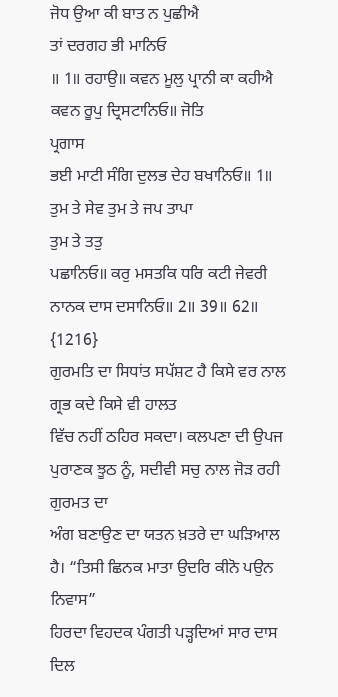ਜੋਧ ਉਆ ਕੀ ਬਾਤ ਨ ਪੁਛੀਐ
ਤਾਂ ਦਰਗਹ ਭੀ ਮਾਨਿਓ
॥ 1॥ ਰਹਾਉ॥ ਕਵਨ ਮੂਲੁ ਪ੍ਰਾਨੀ ਕਾ ਕਹੀਐ ਕਵਨ ਰੂਪੁ ਦ੍ਰਿਸਟਾਨਿਓ॥ ਜੋਤਿ
ਪ੍ਰਗਾਸ
ਭਈ ਮਾਟੀ ਸੰਗਿ ਦੁਲਭ ਦੇਹ ਬਖਾਨਿਓ॥ 1॥ ਤੁਮ ਤੇ ਸੇਵ ਤੁਮ ਤੇ ਜਪ ਤਾਪਾ
ਤੁਮ ਤੇ ਤਤੁ
ਪਛਾਨਿਓ॥ ਕਰੁ ਮਸਤਕਿ ਧਰਿ ਕਟੀ ਜੇਵਰੀ ਨਾਨਕ ਦਾਸ ਦਸਾਨਿਓ॥ 2॥ 39॥ 62॥
{1216}
ਗੁਰਮਤਿ ਦਾ ਸਿਧਾਂਤ ਸਪੱਸ਼ਟ ਹੈ ਕਿਸੇ ਵਰ ਨਾਲ ਗ੍ਰਭ ਕਦੇ ਕਿਸੇ ਵੀ ਹਾਲਤ
ਵਿੱਚ ਨਹੀਂ ਠਹਿਰ ਸਕਦਾ। ਕਲਪਣਾ ਦੀ ਉਪਜ ਪੁਰਾਣਕ ਝੂਠ ਨੂੰ, ਸਦੀਵੀ ਸਚੁ ਨਾਲ ਜੋੜ ਰਹੀ ਗੁਰਮਤ ਦਾ
ਅੰਗ ਬਣਾਉਣ ਦਾ ਯਤਨ ਖ਼ਤਰੇ ਦਾ ਘੜਿਆਲ ਹੈ। “ਤਿਸੀ ਛਿਨਕ ਮਾਤਾ ਉਦਰਿ ਕੀਨੋ ਪਉਨ ਨਿਵਾਸ”
ਹਿਰਦਾ ਵਿਹਦਕ ਪੰਗਤੀ ਪੜ੍ਹਦਿਆਂ ਸਾਰ ਦਾਸ ਦਿਲ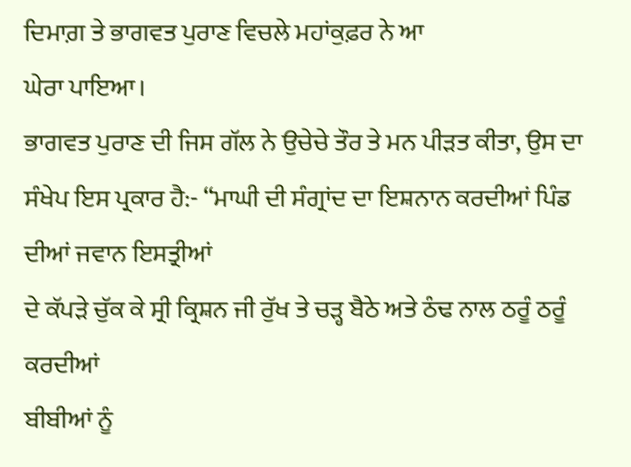ਦਿਮਾਗ਼ ਤੇ ਭਾਗਵਤ ਪੁਰਾਣ ਵਿਚਲੇ ਮਹਾਂਕੁਫ਼ਰ ਨੇ ਆ
ਘੇਰਾ ਪਾਇਆ।
ਭਾਗਵਤ ਪੁਰਾਣ ਦੀ ਜਿਸ ਗੱਲ ਨੇ ਉਚੇਚੇ ਤੌਰ ਤੇ ਮਨ ਪੀੜਤ ਕੀਤਾ, ਉਸ ਦਾ
ਸੰਖੇਪ ਇਸ ਪ੍ਰਕਾਰ ਹੈ:- “ਮਾਘੀ ਦੀ ਸੰਗ੍ਰਾਂਦ ਦਾ ਇਸ਼ਨਾਨ ਕਰਦੀਆਂ ਪਿੰਡ ਦੀਆਂ ਜਵਾਨ ਇਸਤ੍ਰੀਆਂ
ਦੇ ਕੱਪੜੇ ਚੁੱਕ ਕੇ ਸ੍ਰੀ ਕ੍ਰਿਸ਼ਨ ਜੀ ਰੁੱਖ ਤੇ ਚੜ੍ਹ ਬੈਠੇ ਅਤੇ ਠੰਢ ਨਾਲ ਠਰੂੰ ਠਰੂੰ ਕਰਦੀਆਂ
ਬੀਬੀਆਂ ਨੂੰ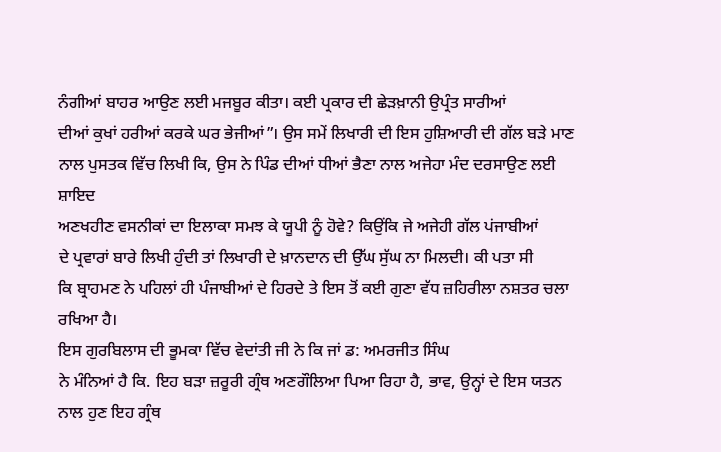ਨੰਗੀਆਂ ਬਾਹਰ ਆਉਣ ਲਈ ਮਜਬੂਰ ਕੀਤਾ। ਕਈ ਪ੍ਰਕਾਰ ਦੀ ਛੇੜਖ਼ਾਨੀ ਉਪ੍ਰੰਤ ਸਾਰੀਆਂ
ਦੀਆਂ ਕੁਖਾਂ ਹਰੀਆਂ ਕਰਕੇ ਘਰ ਭੇਜੀਆਂ”। ਉਸ ਸਮੇਂ ਲਿਖਾਰੀ ਦੀ ਇਸ ਹੁਸ਼ਿਆਰੀ ਦੀ ਗੱਲ ਬੜੇ ਮਾਣ
ਨਾਲ ਪੁਸਤਕ ਵਿੱਚ ਲਿਖੀ ਕਿ, ਉਸ ਨੇ ਪਿੰਡ ਦੀਆਂ ਧੀਆਂ ਭੈਣਾ ਨਾਲ ਅਜੇਹਾ ਮੰਦ ਦਰਸਾਉਣ ਲਈ ਸ਼ਾਇਦ
ਅਣਖਹੀਣ ਵਸਨੀਕਾਂ ਦਾ ਇਲਾਕਾ ਸਮਝ ਕੇ ਯੂਪੀ ਨੂੰ ਹੋਵੇ? ਕਿਉਂਕਿ ਜੇ ਅਜੇਹੀ ਗੱਲ ਪਂਜਾਬੀਆਂ
ਦੇ ਪ੍ਰਵਾਰਾਂ ਬਾਰੇ ਲਿਖੀ ਹੁੰਦੀ ਤਾਂ ਲਿਖਾਰੀ ਦੇ ਖ਼ਾਨਦਾਨ ਦੀ ਉੱਘ ਸੁੱਘ ਨਾ ਮਿਲਦੀ। ਕੀ ਪਤਾ ਸੀ
ਕਿ ਬ੍ਰਾਹਮਣ ਨੇ ਪਹਿਲਾਂ ਹੀ ਪੰਜਾਬੀਆਂ ਦੇ ਹਿਰਦੇ ਤੇ ਇਸ ਤੋਂ ਕਈ ਗੁਣਾ ਵੱਧ ਜ਼ਹਿਰੀਲਾ ਨਸ਼ਤਰ ਚਲਾ
ਰਖਿਆ ਹੈ।
ਇਸ ਗੁਰਬਿਲਾਸ ਦੀ ਭੂਮਕਾ ਵਿੱਚ ਵੇਦਾਂਤੀ ਜੀ ਨੇ ਕਿ ਜਾਂ ਡ: ਅਮਰਜੀਤ ਸਿੰਘ
ਨੇ ਮੰਨਿਆਂ ਹੈ ਕਿ. ਇਹ ਬੜਾ ਜ਼ਰੂਰੀ ਗ੍ਰੰਥ ਅਣਗੌਲਿਆ ਪਿਆ ਰਿਹਾ ਹੈ, ਭਾਵ, ਉਨ੍ਹਾਂ ਦੇ ਇਸ ਯਤਨ
ਨਾਲ ਹੁਣ ਇਹ ਗ੍ਰੰਥ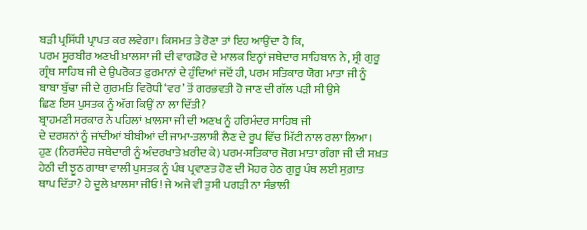ਬੜੀ ਪ੍ਰਸਿੱਧੀ ਪ੍ਰਾਪਤ ਕਰ ਲਵੇਗਾ। ਕਿਸਮਤ ਤੇ ਰੋਣਾ ਤਾਂ ਇਹ ਆਉਂਦਾ ਹੈ ਕਿ,
ਪਰਮ ਸੂਰਬੀਰ ਅਣਖੀ ਖ਼ਾਲਸਾ ਜੀ ਦੀ ਵਾਗਡੋਰ ਦੇ ਮਾਲਕ ਇਨ੍ਹਾਂ ਜਥੇਦਾਰ ਸਾਹਿਬਾਨ ਨੇ, ਸ੍ਰੀ ਗੁਰੂ
ਗ੍ਰੰਥ ਸਾਹਿਬ ਜੀ ਦੇ ਉਪਰੋਕਤ ਫ਼ੁਰਮਾਨਾਂ ਦੇ ਹੁੰਦਿਆਂ ਜਦੋਂ ਹੀ, ਪਰਮ ਸਤਿਕਾਰ ਯੋਗ ਮਾਤਾ ਜੀ ਨੂੰ
ਬਾਬਾ ਬੁੱਢਾ ਜੀ ਦੇ ਗੁਰਮਤਿ ਵਿਰੋਧੀ ‘ਵਰ’ ਤੋਂ ਗਰਭਵਤੀ ਹੋ ਜਾਣ ਦੀ ਗੱਲ ਪੜੀ ਸੀ ਉਸੇ
ਛਿਣ ਇਸ ਪੁਸਤਕ ਨੂੰ ਅੱਗ ਕਿਉਂ ਨਾ ਲਾ ਦਿੱਤੀ?
ਬ੍ਰਾਹਮਣੀ ਸਰਕਾਰ ਨੇ ਪਹਿਲਾਂ ਖ਼ਾਲਸਾ ਜੀ ਦੀ ਅਣਖ ਨੂੰ ਹਰਿਮੰਦਰ ਸਾਹਿਬ ਜੀ
ਦੇ ਦਰਸ਼ਨਾਂ ਨੂੰ ਜਾਂਦੀਆਂ ਬੀਬੀਆਂ ਦੀ ਜਾਮਾ-ਤਲਾਸ਼ੀ ਲੈਣ ਦੇ ਰੂਪ ਵਿੱਚ ਮਿੱਟੀ ਨਾਲ ਰਲਾ ਲਿਆ।
ਹੁਣ (ਨਿਰਸੰਦੇਹ ਜਥੇਦਾਰੀ ਨੂੰ ਅੰਦਰਖਾਤੇ ਖ਼ਰੀਦ ਕੇ) ਪਰਮ-ਸਤਿਕਾਰ ਜੋਗ ਮਾਤਾ ਗੰਗਾ ਜੀ ਦੀ ਸਖ਼ਤ
ਹੇਠੀ ਦੀ ਝੂਠ ਗਾਥਾ ਵਾਲੀ ਪੁਸਤਕ ਨੂੰ ਪੰਥ ਪ੍ਰਵਾਣਤ ਹੋਣ ਦੀ ਮੋਹਰ ਹੇਠ ਗੁਰੂ ਪੰਥ ਲਈ ਸੁਗ਼ਾਤ
ਥਾਪ ਦਿੱਤਾ? ਹੇ ਦੂਲੇ ਖ਼ਾਲਸਾ ਜੀਓ! ਜੇ ਅਜੇ ਵੀ ਤੁਸੀ ਪਗੜੀ ਨਾ ਸੰਭਾਲੀ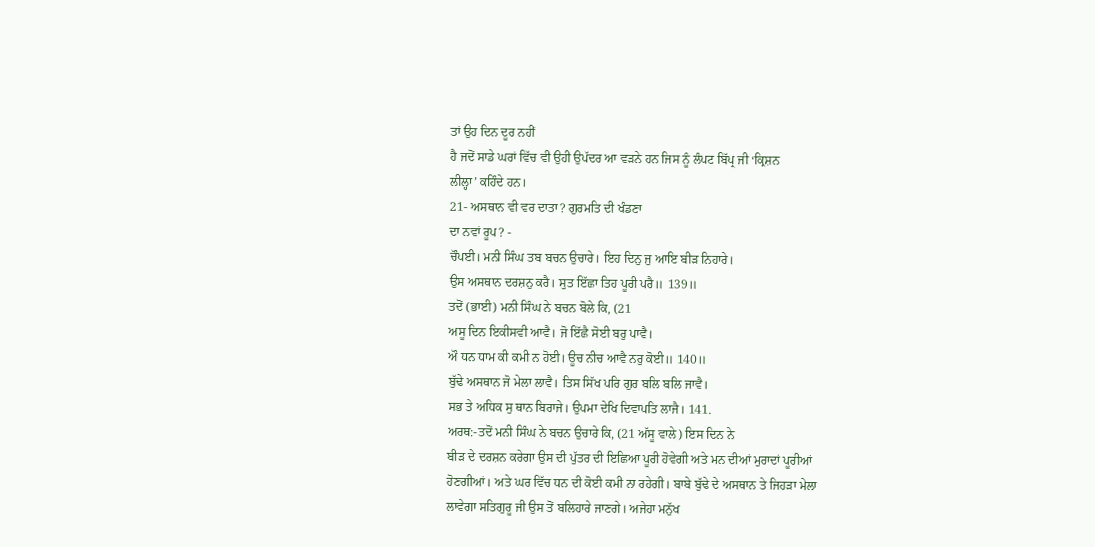ਤਾਂ ਉਹ ਦਿਨ ਦੂਰ ਨਹੀਂ
ਹੈ ਜਦੋਂ ਸਾਡੇ ਘਰਾਂ ਵਿੱਚ ਵੀ ਉਹੀ ਉਪੱਦਰ ਆ ਵੜਨੇ ਹਨ ਜਿਸ ਨੂੰ ਲੰਪਟ ਬਿੱਪ੍ਰ ਜੀ ‘ਕ੍ਰਿਸ਼ਨ
ਲੀਲ੍ਹਾ’ ਕਹਿੰਦੇ ਹਨ।
21- ਅਸਥਾਨ ਵੀ ਵਰ ਦਾਤਾ? ਗੁਰਮਤਿ ਦੀ ਖੰਡਣਾ
ਦਾ ਨਵਾਂ ਰੂਪ? -
ਚੌਪਈ। ਮਨੀ ਸਿੰਘ ਤਬ ਬਚਨ ਉਚਾਰੇ। ਇਹ ਦਿਨੁ ਜੁ ਆਇ ਬੀੜ ਨਿਹਾਰੇ।
ਉਸ ਅਸਥਾਨ ਦਰਸ਼ਨੁ ਕਰੈ। ਸੁਤ ਇੱਛਾ ਤਿਹ ਪੂਰੀ ਪਰੈ॥ 139॥
ਤਦੋਂ (ਭਾਈ) ਮਨੀ ਸਿੰਘ ਨੇ ਬਚਨ ਬੋਲੇ ਕਿ, (21
ਅਸੂ ਦਿਨ ਇਕੀਸਵੀ ਆਵੈ। ਜੋ ਇੱਛੈ ਸੋਈ ਬਰੁ ਪਾਵੈ।
ਔ ਧਨ ਧਾਮ ਕੀ ਕਮੀ ਨ ਹੋਈ। ਊਚ ਨੀਚ ਆਵੈ ਨਰੁ ਕੋਈ॥ 140॥
ਬੁੱਢੇ ਅਸਥਾਨ ਜੋ ਮੇਲਾ ਲਾਵੈ। ਤਿਸ ਸਿੱਖ ਪਰਿ ਗੁਰ ਬਲਿ ਬਲਿ ਜਾਵੈ।
ਸਭ ਤੇ ਅਧਿਕ ਸੁ ਥਾਨ ਬਿਰਾਜੇ। ਉਪਮਾ ਦੇਖਿ ਦਿਵਾਪਤਿ ਲਾਜੈ। 141.
ਅਰਥ:-ਤਦੋਂ ਮਨੀ ਸਿੰਘ ਨੇ ਬਚਨ ਉਚਾਰੇ ਕਿ, (21 ਅੱਸੂ ਵਾਲੇ) ਇਸ ਦਿਨ ਨੇ
ਬੀੜ ਦੇ ਦਰਸ਼ਨ ਕਰੇਗਾ ਉਸ ਦੀ ਪੁੱਤਰ ਦੀ ਇਛਿਆ ਪੂਰੀ ਹੋਵੇਗੀ ਅਤੇ ਮਨ ਦੀਆਂ ਮੁਰਾਦਾਂ ਪੂਰੀਆਂ
ਹੋਣਗੀਆਂ। ਅਤੇ ਘਰ ਵਿੱਚ ਧਨ ਦੀ ਕੋਈ ਕਮੀ ਨਾ ਰਹੇਗੀ। ਬਾਬੇ ਬੁੱਢੇ ਦੇ ਅਸਥਾਨ ਤੇ ਜਿਹੜਾ ਮੇਲਾ
ਲਾਵੇਗਾ ਸਤਿਗੁਰੂ ਜੀ ਉਸ ਤੋਂ ਬਲਿਹਾਰੇ ਜਾਣਗੇ। ਅਜੇਹਾ ਮਨੁੱਖ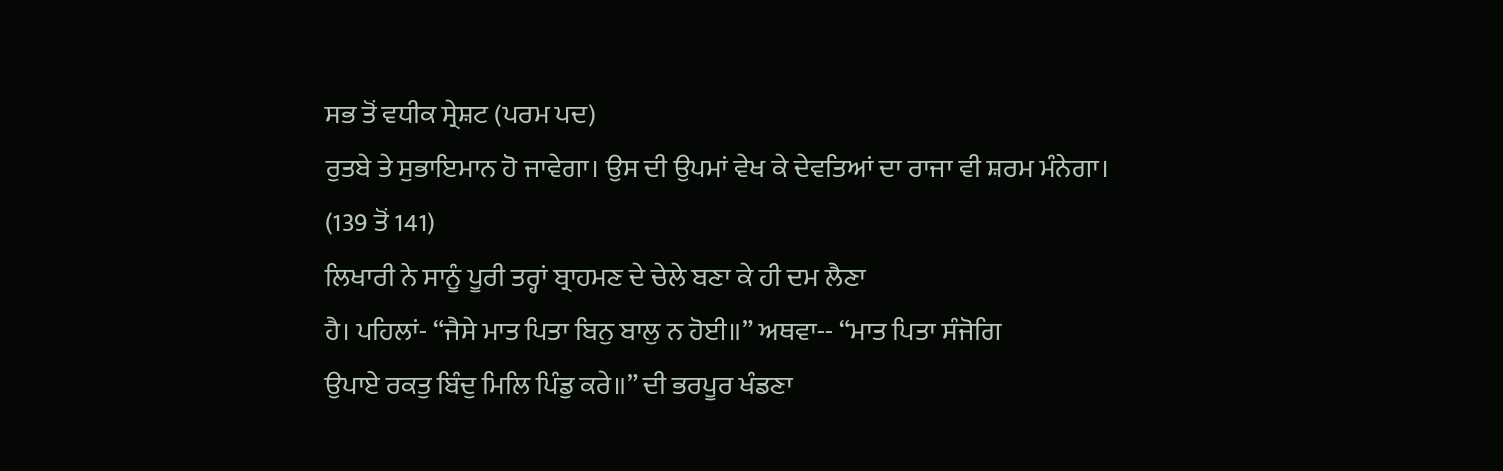ਸਭ ਤੋਂ ਵਧੀਕ ਸ੍ਰੇਸ਼ਟ (ਪਰਮ ਪਦ)
ਰੁਤਬੇ ਤੇ ਸੁਭਾਇਮਾਨ ਹੋ ਜਾਵੇਗਾ। ਉਸ ਦੀ ਉਪਮਾਂ ਵੇਖ ਕੇ ਦੇਵਤਿਆਂ ਦਾ ਰਾਜਾ ਵੀ ਸ਼ਰਮ ਮੰਨੇਗਾ।
(139 ਤੋਂ 141)
ਲਿਖਾਰੀ ਨੇ ਸਾਨੂੰ ਪੂਰੀ ਤਰ੍ਹਾਂ ਬ੍ਰਾਹਮਣ ਦੇ ਚੇਲੇ ਬਣਾ ਕੇ ਹੀ ਦਮ ਲੈਣਾ
ਹੈ। ਪਹਿਲਾਂ- “ਜੈਸੇ ਮਾਤ ਪਿਤਾ ਬਿਨੁ ਬਾਲੁ ਨ ਹੋਈ॥” ਅਥਵਾ-- “ਮਾਤ ਪਿਤਾ ਸੰਜੋਗਿ
ਉਪਾਏ ਰਕਤੁ ਬਿੰਦੁ ਮਿਲਿ ਪਿੰਡੁ ਕਰੇ॥” ਦੀ ਭਰਪੂਰ ਖੰਡਣਾ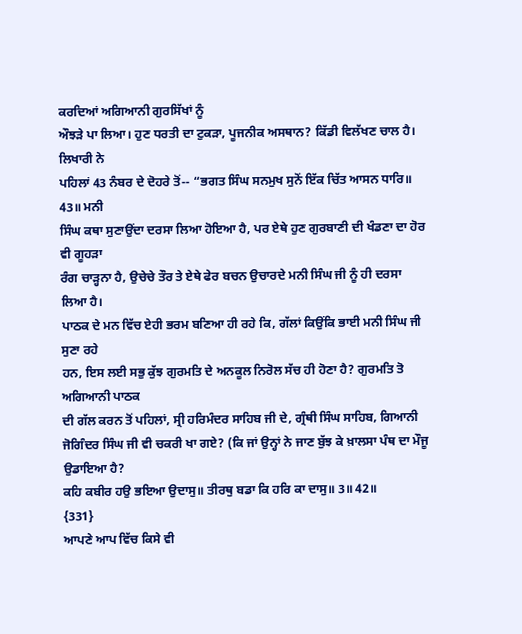ਕਰਦਿਆਂ ਅਗਿਆਨੀ ਗੁਰਸਿੱਖਾਂ ਨੂੰ
ਔਝੜੇ ਪਾ ਲਿਆ। ਹੁਣ ਧਰਤੀ ਦਾ ਟੁਕੜਾ, ਪੂਜਨੀਕ ਅਸਥਾਨ? ਕਿੱਡੀ ਵਿਲੱਖਣ ਚਾਲ ਹੈ। ਲਿਖਾਰੀ ਨੇ
ਪਹਿਲਾਂ 43 ਨੰਬਰ ਦੇ ਦੋਹਰੇ ਤੋਂ-- “ਭਗਤ ਸਿੰਘ ਸਨਮੁਖ ਸੁਨੋਂ ਇੱਕ ਚਿੱਤ ਆਸਨ ਧਾਰਿ॥ 43॥ ਮਨੀ
ਸਿੰਘ ਕਥਾ ਸੁਣਾਉਂਦਾ ਦਰਸਾ ਲਿਆ ਹੋਇਆ ਹੈ, ਪਰ ਏਥੇ ਹੁਣ ਗੁਰਬਾਣੀ ਦੀ ਖੰਡਣਾ ਦਾ ਹੋਰ ਵੀ ਗੂਹੜਾ
ਰੰਗ ਚਾੜ੍ਹਨਾ ਹੈ, ਉਚੇਚੇ ਤੌਰ ਤੇ ਏਥੇ ਫੇਰ ਬਚਨ ਉਚਾਰਦੇ ਮਨੀ ਸਿੰਘ ਜੀ ਨੂੰ ਹੀ ਦਰਸਾ ਲਿਆ ਹੈ।
ਪਾਠਕ ਦੇ ਮਨ ਵਿੱਚ ਏਹੀ ਭਰਮ ਬਣਿਆ ਹੀ ਰਹੇ ਕਿ, ਗੱਲਾਂ ਕਿਉਂਕਿ ਭਾਈ ਮਨੀ ਸਿੰਘ ਜੀ ਸੁਣਾ ਰਹੇ
ਹਨ, ਇਸ ਲਈ ਸਭੁ ਕੁੱਝ ਗੁਰਮਤਿ ਦੇ ਅਨਕੂਲ ਨਿਰੋਲ ਸੱਚ ਹੀ ਹੋਣਾ ਹੈ? ਗੁਰਮਤਿ ਤੋ ਅਗਿਆਨੀ ਪਾਠਕ
ਦੀ ਗੱਲ ਕਰਨ ਤੋਂ ਪਹਿਲਾਂ, ਸ੍ਰੀ ਹਰਿਮੰਦਰ ਸਾਹਿਬ ਜੀ ਦੇ, ਗ੍ਰੰਥੀ ਸਿੰਘ ਸਾਹਿਬ, ਗਿਆਨੀ
ਜੋਗਿੰਦਰ ਸਿੰਘ ਜੀ ਵੀ ਚਕਰੀ ਖਾ ਗਏ? (ਕਿ ਜਾਂ ਉਨ੍ਹਾਂ ਨੇ ਜਾਣ ਬੁੱਝ ਕੇ ਖ਼ਾਲਸਾ ਪੰਥ ਦਾ ਮੌਜੂ
ਉਡਾਇਆ ਹੈ?
ਕਹਿ ਕਬੀਰ ਹਉ ਭਇਆ ਉਦਾਸੁ॥ ਤੀਰਥੁ ਬਡਾ ਕਿ ਹਰਿ ਕਾ ਦਾਸੁ॥ 3॥ 42॥
{331}
ਆਪਣੇ ਆਪ ਵਿੱਚ ਕਿਸੇ ਵੀ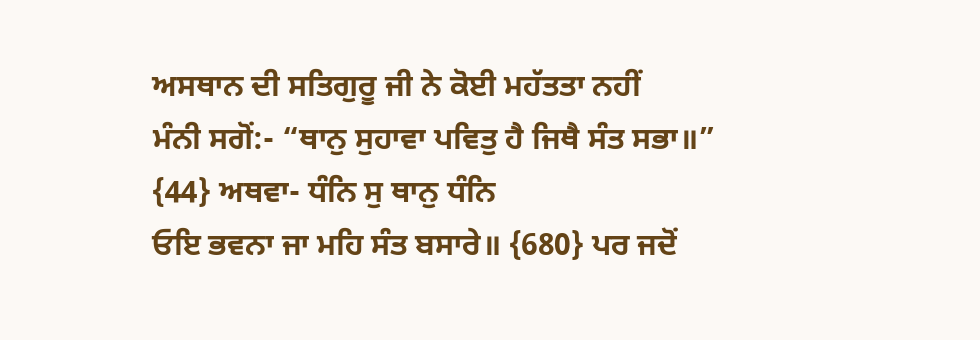ਅਸਥਾਨ ਦੀ ਸਤਿਗੁਰੂ ਜੀ ਨੇ ਕੋਈ ਮਹੱਤਤਾ ਨਹੀਂ
ਮੰਨੀ ਸਗੋਂ:- “ਥਾਨੁ ਸੁਹਾਵਾ ਪਵਿਤੁ ਹੈ ਜਿਥੈ ਸੰਤ ਸਭਾ॥” {44} ਅਥਵਾ- ਧੰਨਿ ਸੁ ਥਾਨੁ ਧੰਨਿ
ਓਇ ਭਵਨਾ ਜਾ ਮਹਿ ਸੰਤ ਬਸਾਰੇ॥ {680} ਪਰ ਜਦੋਂ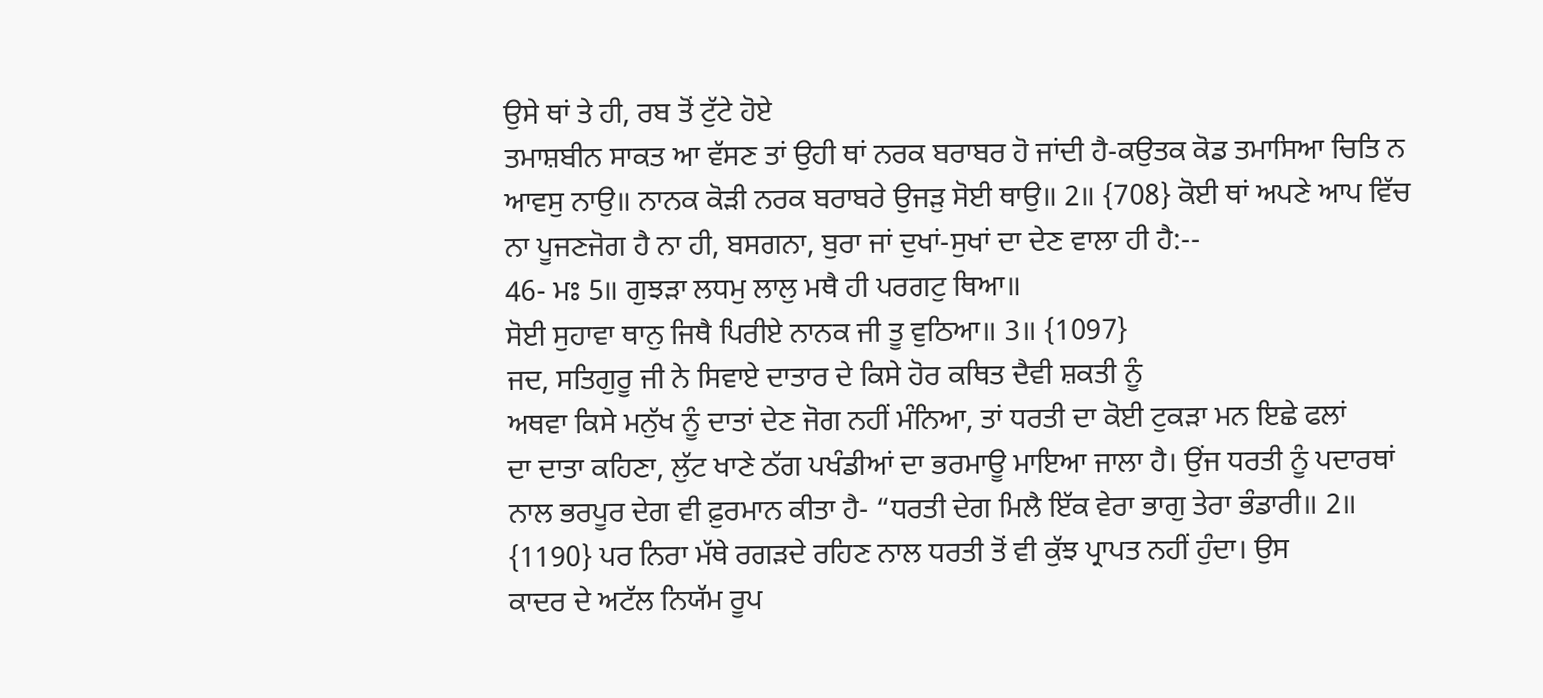ਉਸੇ ਥਾਂ ਤੇ ਹੀ, ਰਬ ਤੋਂ ਟੁੱਟੇ ਹੋਏ
ਤਮਾਸ਼ਬੀਨ ਸਾਕਤ ਆ ਵੱਸਣ ਤਾਂ ਉਹੀ ਥਾਂ ਨਰਕ ਬਰਾਬਰ ਹੋ ਜਾਂਦੀ ਹੈ-ਕਉਤਕ ਕੋਡ ਤਮਾਸਿਆ ਚਿਤਿ ਨ
ਆਵਸੁ ਨਾਉ॥ ਨਾਨਕ ਕੋੜੀ ਨਰਕ ਬਰਾਬਰੇ ਉਜੜੁ ਸੋਈ ਥਾਉ॥ 2॥ {708} ਕੋਈ ਥਾਂ ਅਪਣੇ ਆਪ ਵਿੱਚ
ਨਾ ਪੂਜਣਜੋਗ ਹੈ ਨਾ ਹੀ, ਬਸਗਨਾ, ਬੁਰਾ ਜਾਂ ਦੁਖਾਂ-ਸੁਖਾਂ ਦਾ ਦੇਣ ਵਾਲਾ ਹੀ ਹੈ:--
46- ਮਃ 5॥ ਗੁਝੜਾ ਲਧਮੁ ਲਾਲੁ ਮਥੈ ਹੀ ਪਰਗਟੁ ਥਿਆ॥
ਸੋਈ ਸੁਹਾਵਾ ਥਾਨੁ ਜਿਥੈ ਪਿਰੀਏ ਨਾਨਕ ਜੀ ਤੂ ਵੁਠਿਆ॥ 3॥ {1097}
ਜਦ, ਸਤਿਗੁਰੂ ਜੀ ਨੇ ਸਿਵਾਏ ਦਾਤਾਰ ਦੇ ਕਿਸੇ ਹੋਰ ਕਥਿਤ ਦੈਵੀ ਸ਼ਕਤੀ ਨੂੰ
ਅਥਵਾ ਕਿਸੇ ਮਨੁੱਖ ਨੂੰ ਦਾਤਾਂ ਦੇਣ ਜੋਗ ਨਹੀਂ ਮੰਨਿਆ, ਤਾਂ ਧਰਤੀ ਦਾ ਕੋਈ ਟੁਕੜਾ ਮਨ ਇਛੇ ਫਲਾਂ
ਦਾ ਦਾਤਾ ਕਹਿਣਾ, ਲੁੱਟ ਖਾਣੇ ਠੱਗ ਪਖੰਡੀਆਂ ਦਾ ਭਰਮਾਊ ਮਾਇਆ ਜਾਲਾ ਹੈ। ਉਂਜ ਧਰਤੀ ਨੂੰ ਪਦਾਰਥਾਂ
ਨਾਲ ਭਰਪੂਰ ਦੇਗ ਵੀ ਫ਼ੁਰਮਾਨ ਕੀਤਾ ਹੈ- “ਧਰਤੀ ਦੇਗ ਮਿਲੈ ਇੱਕ ਵੇਰਾ ਭਾਗੁ ਤੇਰਾ ਭੰਡਾਰੀ॥ 2॥
{1190} ਪਰ ਨਿਰਾ ਮੱਥੇ ਰਗੜਦੇ ਰਹਿਣ ਨਾਲ ਧਰਤੀ ਤੋਂ ਵੀ ਕੁੱਝ ਪ੍ਰਾਪਤ ਨਹੀਂ ਹੁੰਦਾ। ਉਸ
ਕਾਦਰ ਦੇ ਅਟੱਲ ਨਿਯੱਮ ਰੂਪ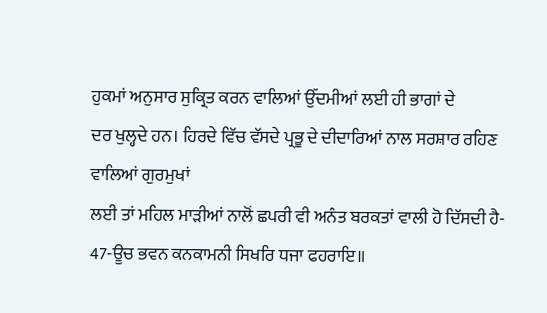ਹੁਕਮਾਂ ਅਨੁਸਾਰ ਸੁਕ੍ਰਿਤ ਕਰਨ ਵਾਲਿਆਂ ਉੱਦਮੀਆਂ ਲਈ ਹੀ ਭਾਗਾਂ ਦੇ
ਦਰ ਖੁਲ੍ਹਦੇ ਹਨ। ਹਿਰਦੇ ਵਿੱਚ ਵੱਸਦੇ ਪ੍ਰਭੂ ਦੇ ਦੀਦਾਰਿਆਂ ਨਾਲ ਸਰਸ਼ਾਰ ਰਹਿਣ ਵਾਲਿਆਂ ਗੁਰਮੁਖਾਂ
ਲਈ ਤਾਂ ਮਹਿਲ ਮਾੜੀਆਂ ਨਾਲੋਂ ਛਪਰੀ ਵੀ ਅਨੰਤ ਬਰਕਤਾਂ ਵਾਲੀ ਹੋ ਦਿੱਸਦੀ ਹੈ-
47-ਊਚ ਭਵਨ ਕਨਕਾਮਨੀ ਸਿਖਰਿ ਧਜਾ ਫਹਰਾਇ॥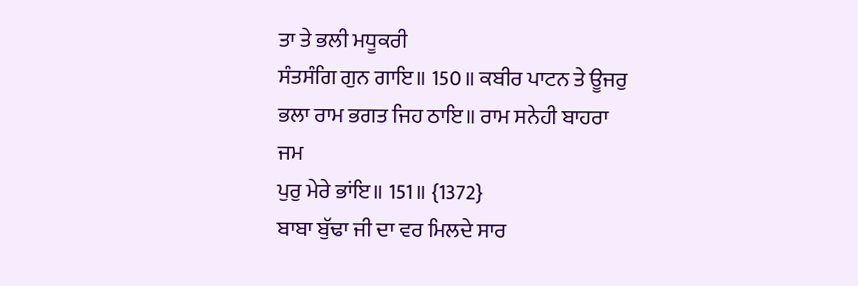ਤਾ ਤੇ ਭਲੀ ਮਧੂਕਰੀ
ਸੰਤਸੰਗਿ ਗੁਨ ਗਾਇ॥ 150॥ ਕਬੀਰ ਪਾਟਨ ਤੇ ਊਜਰੁ ਭਲਾ ਰਾਮ ਭਗਤ ਜਿਹ ਠਾਇ॥ ਰਾਮ ਸਨੇਹੀ ਬਾਹਰਾ ਜਮ
ਪੁਰੁ ਮੇਰੇ ਭਾਂਇ॥ 151॥ {1372}
ਬਾਬਾ ਬੁੱਢਾ ਜੀ ਦਾ ਵਰ ਮਿਲਦੇ ਸਾਰ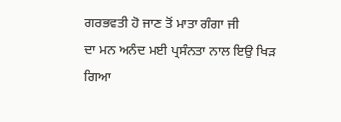ਗਰਭਵਤੀ ਹੋ ਜਾਣ ਤੋਂ ਮਾਤਾ ਗੰਗਾ ਜੀ
ਦਾ ਮਨ ਅਨੰਦ ਮਈ ਪ੍ਰਸੰਨਤਾ ਨਾਲ ਇਉ ਖਿੜ ਗਿਆ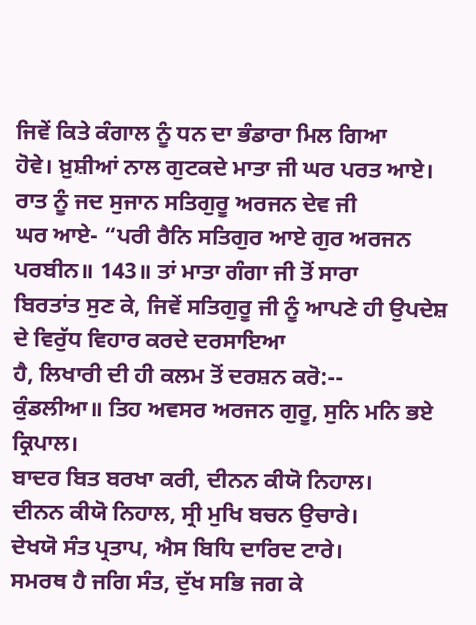ਜਿਵੇਂ ਕਿਤੇ ਕੰਗਾਲ ਨੂੰ ਧਨ ਦਾ ਭੰਡਾਰਾ ਮਿਲ ਗਿਆ
ਹੋਵੇ। ਖ਼ੁਸ਼ੀਆਂ ਨਾਲ ਗੁਟਕਦੇ ਮਾਤਾ ਜੀ ਘਰ ਪਰਤ ਆਏ। ਰਾਤ ਨੂੰ ਜਦ ਸੁਜਾਨ ਸਤਿਗੁਰੂ ਅਰਜਨ ਦੇਵ ਜੀ
ਘਰ ਆਏ- “ਪਰੀ ਰੈਨਿ ਸਤਿਗੁਰ ਆਏ ਗੁਰ ਅਰਜਨ ਪਰਬੀਨ॥ 143॥ ਤਾਂ ਮਾਤਾ ਗੰਗਾ ਜੀ ਤੋਂ ਸਾਰਾ
ਬਿਰਤਾਂਤ ਸੁਣ ਕੇ, ਜਿਵੇਂ ਸਤਿਗੁਰੂ ਜੀ ਨੂੰ ਆਪਣੇ ਹੀ ਉਪਦੇਸ਼ ਦੇ ਵਿਰੁੱਧ ਵਿਹਾਰ ਕਰਦੇ ਦਰਸਾਇਆ
ਹੈ, ਲਿਖਾਰੀ ਦੀ ਹੀ ਕਲਮ ਤੋਂ ਦਰਸ਼ਨ ਕਰੋ:--
ਕੁੰਡਲੀਆ॥ ਤਿਹ ਅਵਸਰ ਅਰਜਨ ਗੁਰੂ, ਸੁਨਿ ਮਨਿ ਭਏ ਕ੍ਰਿਪਾਲ।
ਬਾਦਰ ਬਿਤ ਬਰਖਾ ਕਰੀ, ਦੀਨਨ ਕੀਯੋ ਨਿਹਾਲ।
ਦੀਨਨ ਕੀਯੋ ਨਿਹਾਲ, ਸ੍ਰੀ ਮੁਖਿ ਬਚਨ ਉਚਾਰੇ।
ਦੇਖਯੋ ਸੰਤ ਪ੍ਰਤਾਪ, ਐਸ ਬਿਧਿ ਦਾਰਿਦ ਟਾਰੇ।
ਸਮਰਥ ਹੈ ਜਗਿ ਸੰਤ, ਦੁੱਖ ਸਭਿ ਜਗ ਕੇ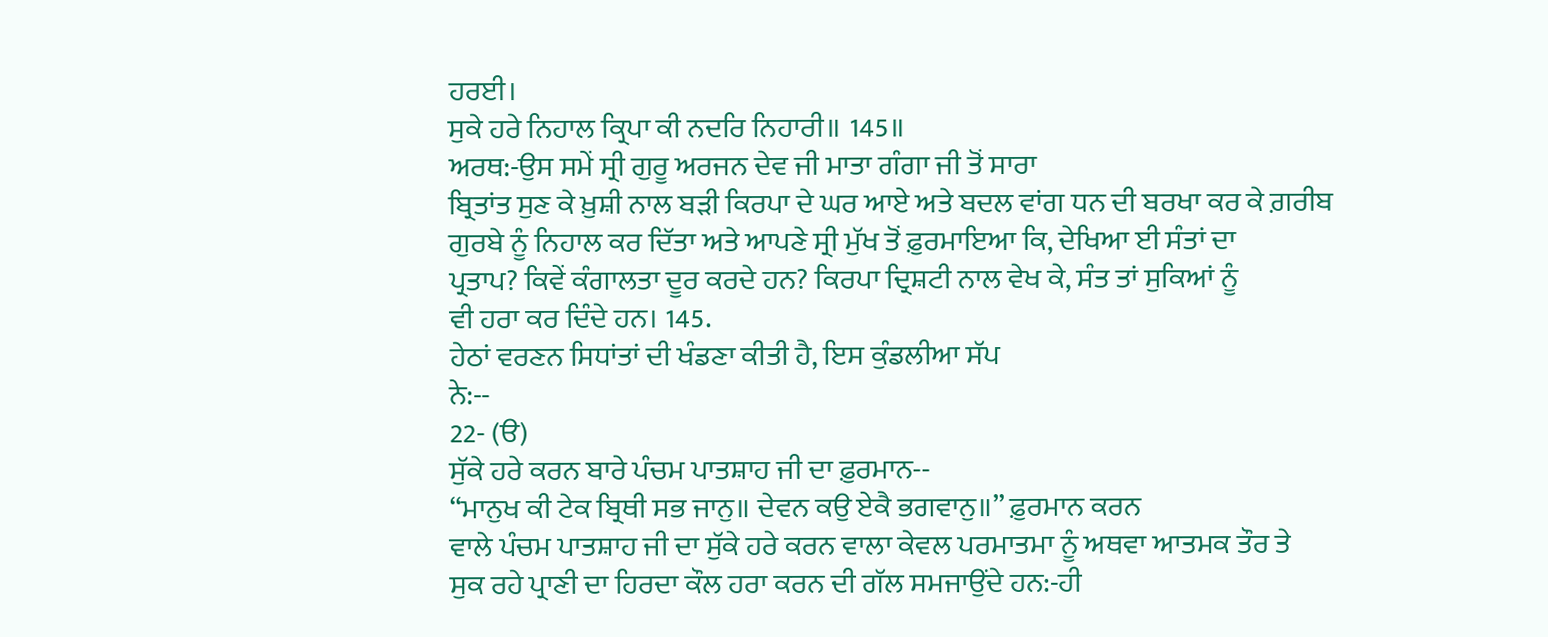ਹਰਈ।
ਸੁਕੇ ਹਰੇ ਨਿਹਾਲ ਕ੍ਰਿਪਾ ਕੀ ਨਦਰਿ ਨਿਹਾਰੀ॥ 145॥
ਅਰਥ:-ਉਸ ਸਮੇਂ ਸ੍ਰੀ ਗੁਰੂ ਅਰਜਨ ਦੇਵ ਜੀ ਮਾਤਾ ਗੰਗਾ ਜੀ ਤੋਂ ਸਾਰਾ
ਬ੍ਰਿਤਾਂਤ ਸੁਣ ਕੇ ਖ਼ੁਸ਼ੀ ਨਾਲ ਬੜੀ ਕਿਰਪਾ ਦੇ ਘਰ ਆਏ ਅਤੇ ਬਦਲ ਵਾਂਗ ਧਨ ਦੀ ਬਰਖਾ ਕਰ ਕੇ ਗ਼ਰੀਬ
ਗੁਰਬੇ ਨੂੰ ਨਿਹਾਲ ਕਰ ਦਿੱਤਾ ਅਤੇ ਆਪਣੇ ਸ੍ਰੀ ਮੁੱਖ ਤੋਂ ਫ਼ੁਰਮਾਇਆ ਕਿ, ਦੇਖਿਆ ਈ ਸੰਤਾਂ ਦਾ
ਪ੍ਰਤਾਪ? ਕਿਵੇਂ ਕੰਗਾਲਤਾ ਦੂਰ ਕਰਦੇ ਹਨ? ਕਿਰਪਾ ਦ੍ਰਿਸ਼ਟੀ ਨਾਲ ਵੇਖ ਕੇ, ਸੰਤ ਤਾਂ ਸੁਕਿਆਂ ਨੂੰ
ਵੀ ਹਰਾ ਕਰ ਦਿੰਦੇ ਹਨ। 145.
ਹੇਠਾਂ ਵਰਣਨ ਸਿਧਾਂਤਾਂ ਦੀ ਖੰਡਣਾ ਕੀਤੀ ਹੈ, ਇਸ ਕੁੰਡਲੀਆ ਸੱਪ
ਨੇ:--
22- (ੳ)
ਸੁੱਕੇ ਹਰੇ ਕਰਨ ਬਾਰੇ ਪੰਚਮ ਪਾਤਸ਼ਾਹ ਜੀ ਦਾ ਫ਼ੁਰਮਾਨ--
“ਮਾਨੁਖ ਕੀ ਟੇਕ ਬ੍ਰਿਥੀ ਸਭ ਜਾਨੁ॥ ਦੇਵਨ ਕਉ ਏਕੈ ਭਗਵਾਨੁ॥” ਫ਼ੁਰਮਾਨ ਕਰਨ
ਵਾਲੇ ਪੰਚਮ ਪਾਤਸ਼ਾਹ ਜੀ ਦਾ ਸੁੱਕੇ ਹਰੇ ਕਰਨ ਵਾਲਾ ਕੇਵਲ ਪਰਮਾਤਮਾ ਨੂੰ ਅਥਵਾ ਆਤਮਕ ਤੌਰ ਤੇ
ਸੁਕ ਰਹੇ ਪ੍ਰਾਣੀ ਦਾ ਹਿਰਦਾ ਕੌਲ ਹਰਾ ਕਰਨ ਦੀ ਗੱਲ ਸਮਜਾਉਂਦੇ ਹਨ:-ਹੀ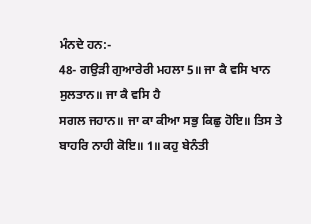ਮੰਨਦੇ ਹਨ:-
48- ਗਉੜੀ ਗੁਆਰੇਰੀ ਮਹਲਾ 5॥ ਜਾ ਕੈ ਵਸਿ ਖਾਨ ਸੁਲਤਾਨ॥ ਜਾ ਕੈ ਵਸਿ ਹੈ
ਸਗਲ ਜਹਾਨ॥ ਜਾ ਕਾ ਕੀਆ ਸਭੁ ਕਿਛੁ ਹੋਇ॥ ਤਿਸ ਤੇ ਬਾਹਰਿ ਨਾਹੀ ਕੋਇ॥ 1॥ ਕਹੁ ਬੇਨੰਤੀ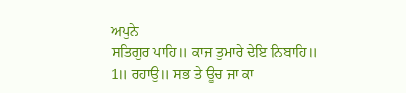ਅਪੁਨੇ
ਸਤਿਗੁਰ ਪਾਹਿ॥ ਕਾਜ ਤੁਮਾਰੇ ਦੇਇ ਨਿਬਾਹਿ॥ 1॥ ਰਹਾਉ॥ ਸਭ ਤੇ ਊਚ ਜਾ ਕਾ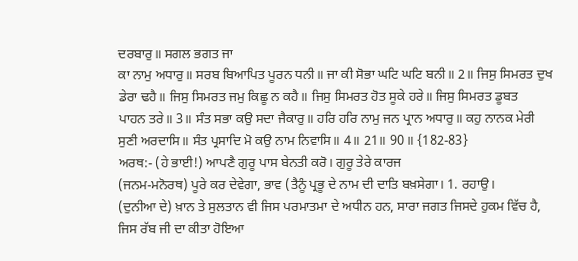ਦਰਬਾਰੁ॥ ਸਗਲ ਭਗਤ ਜਾ
ਕਾ ਨਾਮੁ ਅਧਾਰੁ॥ ਸਰਬ ਬਿਆਪਿਤ ਪੂਰਨ ਧਨੀ॥ ਜਾ ਕੀ ਸੋਭਾ ਘਟਿ ਘਟਿ ਬਨੀ॥ 2॥ ਜਿਸੁ ਸਿਮਰਤ ਦੁਖ
ਡੇਰਾ ਢਹੈ॥ ਜਿਸੁ ਸਿਮਰਤ ਜਮੁ ਕਿਛੂ ਨ ਕਹੈ॥ ਜਿਸੁ ਸਿਮਰਤ ਹੋਤ ਸੂਕੇ ਹਰੇ॥ ਜਿਸੁ ਸਿਮਰਤ ਡੂਬਤ
ਪਾਹਨ ਤਰੇ॥ 3॥ ਸੰਤ ਸਭਾ ਕਉ ਸਦਾ ਜੈਕਾਰੁ॥ ਹਰਿ ਹਰਿ ਨਾਮੁ ਜਨ ਪ੍ਰਾਨ ਅਧਾਰੁ॥ ਕਹੁ ਨਾਨਕ ਮੇਰੀ
ਸੁਣੀ ਅਰਦਾਸਿ॥ ਸੰਤ ਪ੍ਰਸਾਦਿ ਮੋ ਕਉ ਨਾਮ ਨਿਵਾਸਿ॥ 4॥ 21॥ 90॥ {182-83}
ਅਰਥ:- (ਹੇ ਭਾਈ!) ਆਪਣੈ ਗੁਰੂ ਪਾਸ ਬੇਨਤੀ ਕਰੋ। ਗੁਰੂ ਤੇਰੇ ਕਾਰਜ
(ਜਨਮ-ਮਨੋਰਥ) ਪੂਰੇ ਕਰ ਦੇਵੇਗਾ, ਭਾਵ (ਤੈਨੂੰ ਪ੍ਰਭੂ ਦੇ ਨਾਮ ਦੀ ਦਾਤਿ ਬਖ਼ਸੇਗਾ। 1. ਰਹਾਉ।
(ਦੁਨੀਆ ਦੇ) ਖ਼ਾਨ ਤੇ ਸੁਲਤਾਨ ਵੀ ਜਿਸ ਪਰਮਾਤਮਾ ਦੇ ਅਧੀਨ ਹਨ, ਸਾਰਾ ਜਗਤ ਜਿਸਦੇ ਹੁਕਮ ਵਿੱਚ ਹੈ,
ਜਿਸ ਰੱਬ ਜੀ ਦਾ ਕੀਤਾ ਹੋਇਆ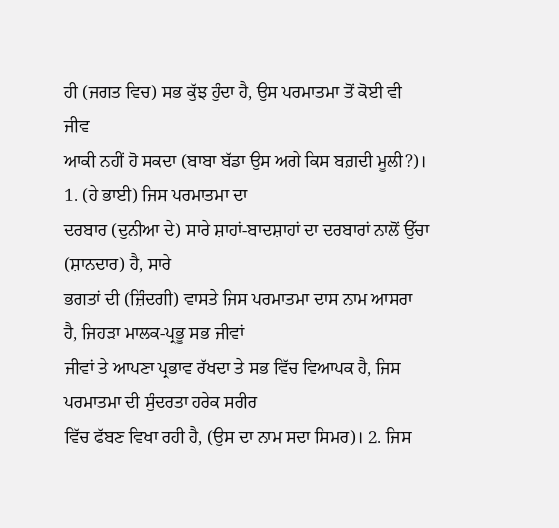ਹੀ (ਜਗਤ ਵਿਚ) ਸਭ ਕੁੱਝ ਹੁੰਦਾ ਹੈ, ਉਸ ਪਰਮਾਤਮਾ ਤੋਂ ਕੋਈ ਵੀ ਜੀਵ
ਆਕੀ ਨਹੀਂ ਹੋ ਸਕਦਾ (ਬਾਬਾ ਬੱਡਾ ਉਸ ਅਗੇ ਕਿਸ ਬਗ਼ਦੀ ਮੂਲੀ?)। 1. (ਹੇ ਭਾਈ) ਜਿਸ ਪਰਮਾਤਮਾ ਦਾ
ਦਰਬਾਰ (ਦੁਨੀਆ ਦੇ) ਸਾਰੇ ਸ਼ਾਹਾਂ-ਬਾਦਸ਼ਾਹਾਂ ਦਾ ਦਰਬਾਰਾਂ ਨਾਲੋਂ ਉੱਚਾ (ਸ਼ਾਨਦਾਰ) ਹੈ, ਸਾਰੇ
ਭਗਤਾਂ ਦੀ (ਜ਼ਿੰਦਗੀ) ਵਾਸਤੇ ਜਿਸ ਪਰਮਾਤਮਾ ਦਾਸ ਨਾਮ ਆਸਰਾ ਹੈ, ਜਿਹੜਾ ਮਾਲਕ-ਪ੍ਰਭੂ ਸਭ ਜੀਵਾਂ
ਜੀਵਾਂ ਤੇ ਆਪਣਾ ਪ੍ਰਭਾਵ ਰੱਖਦਾ ਤੇ ਸਭ ਵਿੱਚ ਵਿਆਪਕ ਹੈ, ਜਿਸ ਪਰਮਾਤਮਾ ਦੀ ਸੁੰਦਰਤਾ ਹਰੇਕ ਸਰੀਰ
ਵਿੱਚ ਫੱਬਣ ਵਿਖਾ ਰਹੀ ਹੈ, (ਉਸ ਦਾ ਨਾਮ ਸਦਾ ਸਿਮਰ)। 2. ਜਿਸ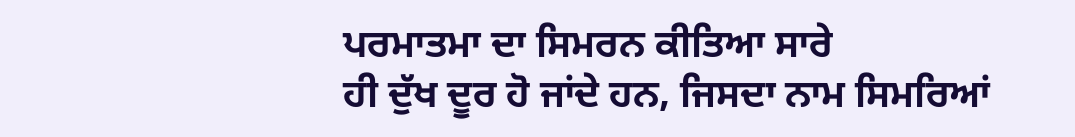ਪਰਮਾਤਮਾ ਦਾ ਸਿਮਰਨ ਕੀਤਿਆ ਸਾਰੇ
ਹੀ ਦੁੱਖ ਦੂਰ ਹੋ ਜਾਂਦੇ ਹਨ, ਜਿਸਦਾ ਨਾਮ ਸਿਮਰਿਆਂ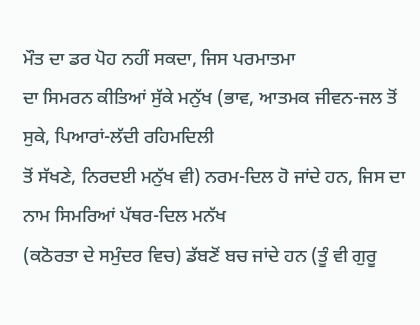ਮੌਤ ਦਾ ਡਰ ਪੋਹ ਨਹੀਂ ਸਕਦਾ, ਜਿਸ ਪਰਮਾਤਮਾ
ਦਾ ਸਿਮਰਨ ਕੀਤਿਆਂ ਸੁੱਕੇ ਮਨੁੱਖ (ਭਾਵ, ਆਤਮਕ ਜੀਵਨ-ਜਲ ਤੋਂ ਸੁਕੇ, ਪਿਆਰਾਂ-ਲੱਦੀ ਰਹਿਮਦਿਲੀ
ਤੋਂ ਸੱਖਣੇ, ਨਿਰਦਈ ਮਨੁੱਖ ਵੀ) ਨਰਮ-ਦਿਲ ਹੋ ਜਾਂਦੇ ਹਨ, ਜਿਸ ਦਾ ਨਾਮ ਸਿਮਰਿਆਂ ਪੱਥਰ-ਦਿਲ ਮਨੱਖ
(ਕਠੋਰਤਾ ਦੇ ਸਮੁੰਦਰ ਵਿਚ) ਡੱਬਣੋਂ ਬਚ ਜਾਂਦੇ ਹਨ (ਤੂੰ ਵੀ ਗੁਰੂ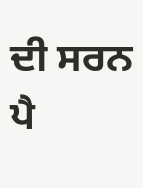ਦੀ ਸਰਨ ਪੈ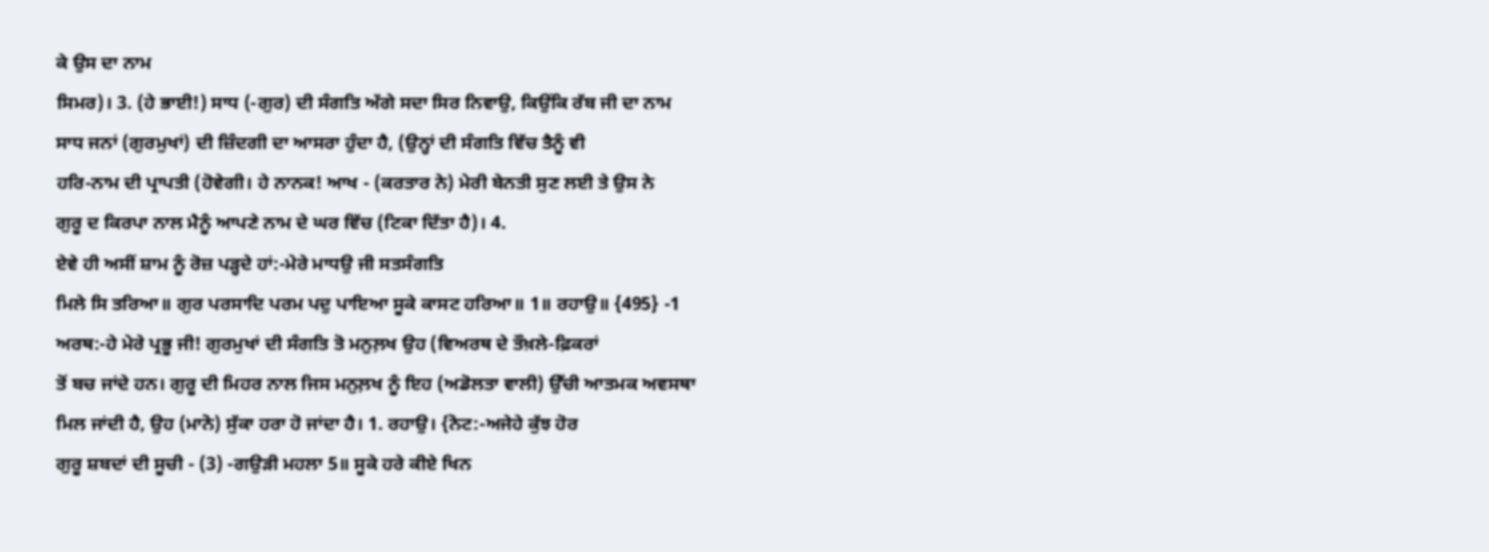ਕੇ ਉਸ ਦਾ ਨਾਮ
ਸਿਮਰ)। 3. (ਹੇ ਭਾਈ!) ਸਾਧ (-ਗੁਰ) ਦੀ ਸੰਗਤਿ ਅੱਗੇ ਸਦਾ ਸਿਰ ਨਿਵਾਉ, ਕਿਉਂਕਿ ਰੱਬ ਜੀ ਦਾ ਨਾਮ
ਸਾਧ ਜਨਾਂ (ਗੁਰਮੁਖਾਂ) ਦੀ ਜ਼ਿੰਦਗੀ ਦਾ ਆਸਰਾ ਹੁੰਦਾ ਹੈ, (ਉਨ੍ਹਾਂ ਦੀ ਸੰਗਤਿ ਵਿੱਚ ਤੈਨੂੰ ਵੀ
ਹਰਿ-ਨਾਮ ਦੀ ਪ੍ਰਾਪਤੀ (ਹੋਵੇਗੀ। ਹੇ ਨਾਨਕ! ਆਖ - (ਕਰਤਾਰ ਨੇ) ਮੇਰੀ ਬੇਨਤੀ ਸੁਣ ਲਈ ਤੇ ਉਸ ਨੇ
ਗੁਰੂ ਦ ਕਿਰਪਾ ਨਾਲ ਮੈਨੂੰ ਆਪਣੇ ਨਾਮ ਦੇ ਘਰ ਵਿੱਚ (ਟਿਕਾ ਦਿੱਤਾ ਹੈ)। 4.
ਏਵੇ ਹੀ ਅਸੀਂ ਸ਼ਾਮ ਨੂੰ ਰੋਜ਼ ਪੜ੍ਹਦੇ ਹਾਂ:-ਮੇਰੇ ਮਾਧਉ ਜੀ ਸਤਸੰਗਤਿ
ਮਿਲੇ ਸਿ ਤਰਿਆ॥ ਗੁਰ ਪਰਸਾਦਿ ਪਰਮ ਪਦੁ ਪਾਇਆ ਸੂਕੇ ਕਾਸਟ ਹਰਿਆ॥ 1॥ ਰਹਾਉ॥ {495} -1
ਅਰਥ:-ਹੇ ਮੇਰੇ ਪ੍ਰਭੂ ਜੀ! ਗੁਰਮੁਖਾਂ ਦੀ ਸੰਗਤਿ ਤੋ ਮਨੁਲ਼ਖ ਉਹ (ਵਿਅਰਥ ਦੇ ਤੌਖ਼ਲੇ-ਫ਼ਿਕਰਾਂ
ਤੋਂ ਬਚ ਜਾਂਦੇ ਹਨ। ਗੁਰੂ ਦੀ ਮਿਹਰ ਨਾਲ ਜਿਸ ਮਨੁਲ਼ਖ ਨੂੰ ਇਹ (ਅਡੋਲਤਾ ਵਾਲੀ) ਉੱਚੀ ਆਤਮਕ ਅਵਸਥਾ
ਮਿਲ ਜਾਂਦੀ ਹੈ, ਉਹ (ਮਾਨੋ) ਸੁੱਕਾ ਹਰਾ ਹੋ ਜਾਂਦਾ ਹੈ। 1. ਰਹਾਉ। {ਨੋਟ:-ਅਜੇਹੇ ਕੁੱਝ ਹੋਰ
ਗੁਰੂ ਸ਼ਬਦਾਂ ਦੀ ਸੂਚੀ - (3) -ਗਉੜੀ ਮਹਲਾ 5॥ ਸੂਕੇ ਹਰੇ ਕੀਏ ਖਿਨ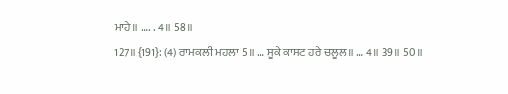ਮਾਹੇ॥ …. . 4॥ 58॥
127॥ {191}: (4) ਰਾਮਕਲੀ ਮਹਲਾ 5॥ … ਸੂਕੇ ਕਾਸਟ ਹਰੇ ਚਲੂਲ॥ … 4॥ 39॥ 50॥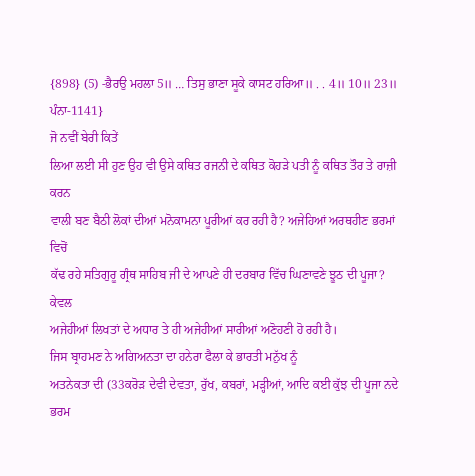{898} (5) -ਭੈਰਉ ਮਹਲਾ 5॥ … ਤਿਸੁ ਭਾਣਾ ਸੂਕੇ ਕਾਸਟ ਹਰਿਆ॥ . . 4॥ 10॥ 23॥
ਪੰਨਾ-1141}
ਜੋ ਨਵੀਂ ਬੇਰੀ ਕਿਤੇਂ
ਲਿਆ ਲਈ ਸੀ ਹੁਣ ਉਹ ਵੀ ਉਸੇ ਕਥਿਤ ਰਜਨੀ ਦੇ ਕਥਿਤ ਕੋਹੜੇ ਪਤੀ ਨੂੰ ਕਥਿਤ ਤੌਰ ਤੇ ਰਾਜ਼ੀ ਕਰਨ
ਵਾਲੀ ਬਣ ਬੈਠੀ ਲੋਕਾਂ ਦੀਆਂ ਮਨੋਕਾਮਨਾ ਪੂਰੀਆਂ ਕਰ ਰਹੀ ਹੈ? ਅਜੇਹਿਆਂ ਅਰਥਹੀਣ ਭਰਮਾਂ ਵਿਚੋਂ
ਕੱਢ ਰਹੇ ਸਤਿਗੁਰੂ ਗ੍ਰੰਥ ਸਾਹਿਬ ਜੀ ਦੇ ਆਪਣੇ ਹੀ ਦਰਬਾਰ ਵਿੱਚ ਘਿਣਾਵਣੇ ਝੂਠ ਦੀ ਪੂਜਾ? ਕੇਵਲ
ਅਜੇਹੀਆਂ ਲਿਖਤਾਂ ਦੇ ਅਧਾਰ ਤੇ ਹੀ ਅਜੇਹੀਆਂ ਸਾਰੀਆਂ ਅਣੋਹਣੀ ਹੋ ਰਹੀ ਹੈ।
ਜਿਸ ਬ੍ਰਾਹਮਣ ਨੇ ਅਗਿਅਨਤਾ ਦਾ ਹਨੇਰਾ ਫੈਲਾ ਕੇ ਭਾਰਤੀ ਮਨੁੱਖ ਨੂੰ
ਅਤਨੇਕਤਾ ਦੀ (33ਕਰੋੜ ਦੇਵੀ ਦੇਵਤਾ, ਰੁੱਖ, ਕਬਰਾਂ, ਮੜ੍ਹੀਆਂ, ਆਦਿ ਕਈ ਕੁੱਝ ਦੀ ਪੂਜਾ ਨਦੇ ਭਰਮ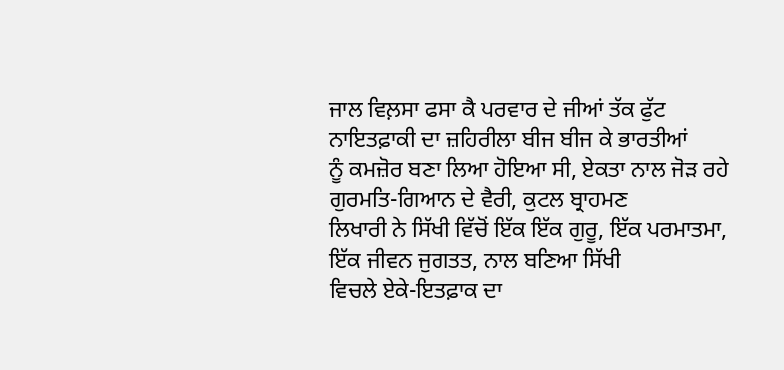ਜਾਲ ਵਿਲ਼ਸਾ ਫਸਾ ਕੈ ਪਰਵਾਰ ਦੇ ਜੀਆਂ ਤੱਕ ਫੁੱਟ ਨਾਇਤਫ਼ਾਕੀ ਦਾ ਜ਼ਹਿਰੀਲਾ ਬੀਜ ਬੀਜ ਕੇ ਭਾਰਤੀਆਂ
ਨੂੰ ਕਮਜ਼ੋਰ ਬਣਾ ਲਿਆ ਹੋਇਆ ਸੀ, ਏਕਤਾ ਨਾਲ ਜੋੜ ਰਹੇ ਗੁਰਮਤਿ-ਗਿਆਨ ਦੇ ਵੈਰੀ, ਕੁਟਲ ਬ੍ਰਾਹਮਣ
ਲਿਖਾਰੀ ਨੇ ਸਿੱਖੀ ਵਿੱਚੋਂ ਇੱਕ ਇੱਕ ਗੁਰੂ, ਇੱਕ ਪਰਮਾਤਮਾ, ਇੱਕ ਜੀਵਨ ਜੁਗਤਤ, ਨਾਲ ਬਣਿਆ ਸਿੱਖੀ
ਵਿਚਲੇ ਏਕੇ-ਇਤਫ਼ਾਕ ਦਾ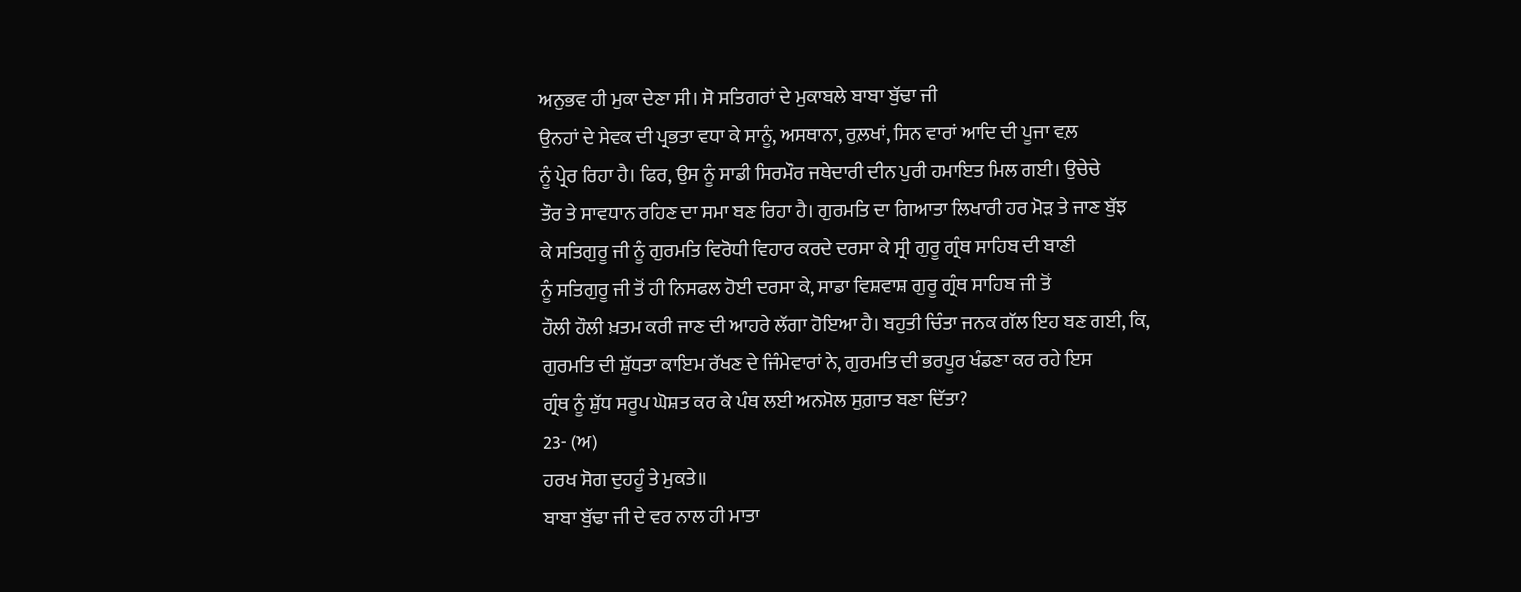ਅਨੁਭਵ ਹੀ ਮੁਕਾ ਦੇਣਾ ਸੀ। ਸੋ ਸਤਿਗਰਾਂ ਦੇ ਮੁਕਾਬਲੇ ਬਾਬਾ ਬੁੱਢਾ ਜੀ
ਉਨਹਾਂ ਦੇ ਸੇਵਕ ਦੀ ਪ੍ਰਭਤਾ ਵਧਾ ਕੇ ਸਾਨੂੰ, ਅਸਥਾਨਾ, ਰੁਲ਼ਖਾਂ, ਸਿਨ ਵਾਰਾਂ ਆਦਿ ਦੀ ਪੂਜਾ ਵਲ਼
ਨੂੰ ਪ੍ਰੇਰ ਰਿਹਾ ਹੈ। ਫਿਰ, ਉਸ ਨੂੰ ਸਾਡੀ ਸਿਰਮੌਰ ਜਥੇਦਾਰੀ ਦੀਨ ਪੁਰੀ ਹਮਾਇਤ ਮਿਲ ਗਈ। ਉਚੇਚੇ
ਤੌਰ ਤੇ ਸਾਵਧਾਨ ਰਹਿਣ ਦਾ ਸਮਾ ਬਣ ਰਿਹਾ ਹੈ। ਗੁਰਮਤਿ ਦਾ ਗਿਆਤਾ ਲਿਖਾਰੀ ਹਰ ਮੋੜ ਤੇ ਜਾਣ ਬੁੱਝ
ਕੇ ਸਤਿਗੁਰੂ ਜੀ ਨੂੰ ਗੁਰਮਤਿ ਵਿਰੋਧੀ ਵਿਹਾਰ ਕਰਦੇ ਦਰਸਾ ਕੇ ਸ੍ਰੀ ਗੁਰੂ ਗ੍ਰੰਥ ਸਾਹਿਬ ਦੀ ਬਾਣੀ
ਨੂੰ ਸਤਿਗੁਰੂ ਜੀ ਤੋਂ ਹੀ ਨਿਸਫਲ ਹੋਈ ਦਰਸਾ ਕੇ, ਸਾਡਾ ਵਿਸ਼ਵਾਸ਼ ਗੁਰੂ ਗ੍ਰੰਥ ਸਾਹਿਬ ਜੀ ਤੋਂ
ਹੌਲੀ ਹੌਲੀ ਖ਼ਤਮ ਕਰੀ ਜਾਣ ਦੀ ਆਹਰੇ ਲੱਗਾ ਹੋਇਆ ਹੈ। ਬਹੁਤੀ ਚਿੰਤਾ ਜਨਕ ਗੱਲ ਇਹ ਬਣ ਗਈ, ਕਿ,
ਗੁਰਮਤਿ ਦੀ ਸ਼ੁੱਧਤਾ ਕਾਇਮ ਰੱਖਣ ਦੇ ਜਿੰਮੇਵਾਰਾਂ ਨੇ, ਗੁਰਮਤਿ ਦੀ ਭਰਪੂਰ ਖੰਡਣਾ ਕਰ ਰਹੇ ਇਸ
ਗ੍ਰੰਥ ਨੂੰ ਸ਼ੁੱਧ ਸਰੂਪ ਘੋਸ਼ਤ ਕਰ ਕੇ ਪੰਥ ਲਈ ਅਨਮੋਲ ਸੁਗ਼ਾਤ ਬਣਾ ਦਿੱਤਾ?
23- (ਅ)
ਹਰਖ ਸੋਗ ਦੁਹਹੂੰ ਤੇ ਮੁਕਤੇ॥
ਬਾਬਾ ਬੁੱਢਾ ਜੀ ਦੇ ਵਰ ਨਾਲ ਹੀ ਮਾਤਾ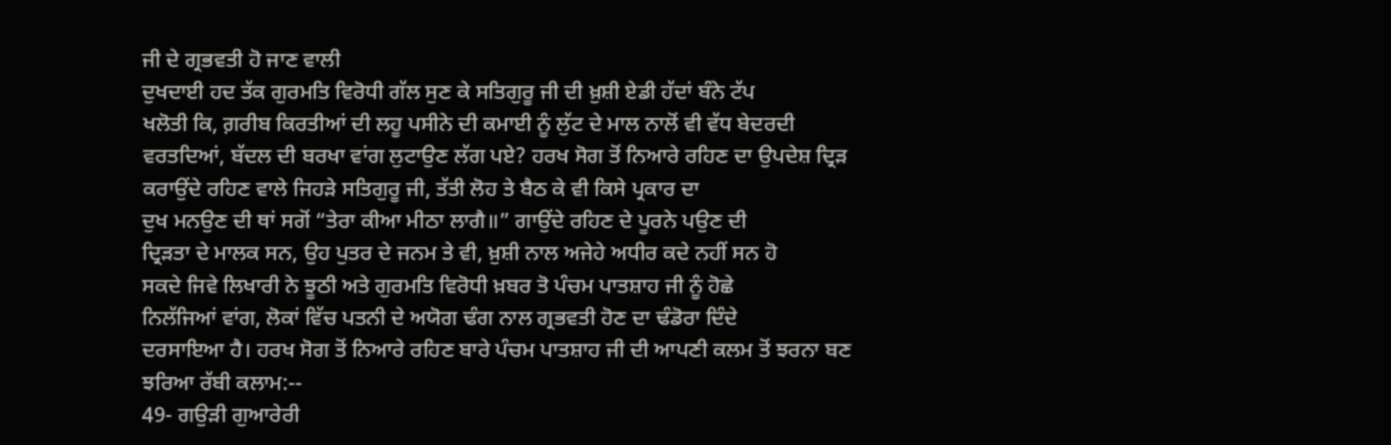ਜੀ ਦੇ ਗ੍ਰਭਵਤੀ ਹੋ ਜਾਣ ਵਾਲੀ
ਦੁਖਦਾਈ ਹਦ ਤੱਕ ਗੁਰਮਤਿ ਵਿਰੋਧੀ ਗੱਲ ਸੁਣ ਕੇ ਸਤਿਗੁਰੂ ਜੀ ਦੀ ਖ਼ੁਸ਼ੀ ਏਡੀ ਹੱਦਾਂ ਬੰਨੇ ਟੱਪ
ਖਲੋਤੀ ਕਿ, ਗ਼ਰੀਬ ਕਿਰਤੀਆਂ ਦੀ ਲਹੂ ਪਸੀਨੇ ਦੀ ਕਮਾਈ ਨੂੰ ਲੁੱਟ ਦੇ ਮਾਲ ਨਾਲੋਂ ਵੀ ਵੱਧ ਬੇਦਰਦੀ
ਵਰਤਦਿਆਂ, ਬੱਦਲ ਦੀ ਬਰਖਾ ਵਾਂਗ ਲੁਟਾਉਣ ਲੱਗ ਪਏ? ਹਰਖ ਸੋਗ ਤੋਂ ਨਿਆਰੇ ਰਹਿਣ ਦਾ ਉਪਦੇਸ਼ ਦ੍ਰਿੜ
ਕਰਾਉਂਦੇ ਰਹਿਣ ਵਾਲੇ ਜਿਹੜੇ ਸਤਿਗੁਰੂ ਜੀ, ਤੱਤੀ ਲੋਹ ਤੇ ਬੈਠ ਕੇ ਵੀ ਕਿਸੇ ਪ੍ਰਕਾਰ ਦਾ
ਦੁਖ ਮਨਉਣ ਦੀ ਥਾਂ ਸਗੋਂ “ਤੇਰਾ ਕੀਆ ਮੀਠਾ ਲਾਗੈ॥” ਗਾਉਂਦੇ ਰਹਿਣ ਦੇ ਪੂਰਨੇ ਪਉਣ ਦੀ
ਦ੍ਰਿੜਤਾ ਦੇ ਮਾਲਕ ਸਨ, ਉਹ ਪੁਤਰ ਦੇ ਜਨਮ ਤੇ ਵੀ, ਖ਼ੁਸ਼ੀ ਨਾਲ ਅਜੇਹੇ ਅਧੀਰ ਕਦੇ ਨਹੀਂ ਸਨ ਹੋ
ਸਕਦੇ ਜਿਵੇ ਲਿਖਾਰੀ ਨੇ ਝੂਠੀ ਅਤੇ ਗੁਰਮਤਿ ਵਿਰੋਧੀ ਖ਼ਬਰ ਤੋ ਪੰਚਮ ਪਾਤਸ਼ਾਹ ਜੀ ਨੂੰ ਹੋਛੇ
ਨਿਲੱਜਿਆਂ ਵਾਂਗ, ਲੋਕਾਂ ਵਿੱਚ ਪਤਨੀ ਦੇ ਅਯੋਗ ਢੰਗ ਨਾਲ ਗ੍ਰਭਵਤੀ ਹੋਣ ਦਾ ਢੰਡੋਰਾ ਦਿੰਦੇ
ਦਰਸਾਇਆ ਹੈ। ਹਰਖ ਸੋਗ ਤੋਂ ਨਿਆਰੇ ਰਹਿਣ ਬਾਰੇ ਪੰਚਮ ਪਾਤਸ਼ਾਹ ਜੀ ਦੀ ਆਪਣੀ ਕਲਮ ਤੋਂ ਝਰਨਾ ਬਣ
ਝਰਿਆ ਰੱਬੀ ਕਲਾਮ:--
49- ਗਉੜੀ ਗੁਆਰੇਰੀ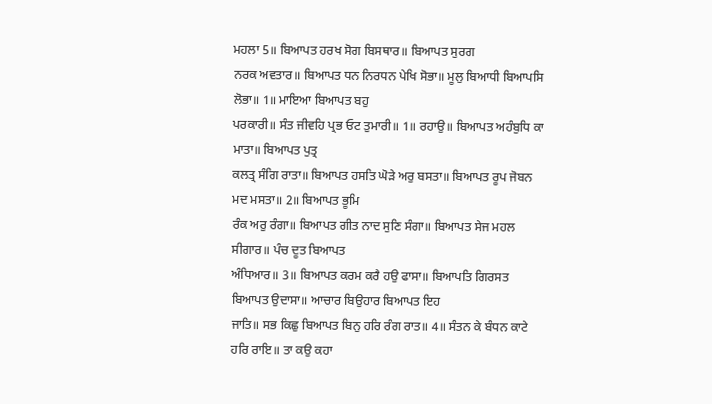ਮਹਲਾ 5॥ ਬਿਆਪਤ ਹਰਖ ਸੋਗ ਬਿਸਥਾਰ॥ ਬਿਆਪਤ ਸੁਰਗ
ਨਰਕ ਅਵਤਾਰ॥ ਬਿਆਪਤ ਧਨ ਨਿਰਧਨ ਪੇਖਿ ਸੋਭਾ॥ ਮੂਲੁ ਬਿਆਧੀ ਬਿਆਪਸਿ ਲੋਭਾ॥ 1॥ ਮਾਇਆ ਬਿਆਪਤ ਬਹੁ
ਪਰਕਾਰੀ॥ ਸੰਤ ਜੀਵਹਿ ਪ੍ਰਭ ਓਟ ਤੁਮਾਰੀ॥ 1॥ ਰਹਾਉ॥ ਬਿਆਪਤ ਅਹੰਬੁਧਿ ਕਾ ਮਾਤਾ॥ ਬਿਆਪਤ ਪੁਤ੍ਰ
ਕਲਤ੍ਰ ਸੰਗਿ ਰਾਤਾ॥ ਬਿਆਪਤ ਹਸਤਿ ਘੋੜੇ ਅਰੁ ਬਸਤਾ॥ ਬਿਆਪਤ ਰੂਪ ਜੋਬਨ ਮਦ ਮਸਤਾ॥ 2॥ ਬਿਆਪਤ ਭੂਮਿ
ਰੰਕ ਅਰੁ ਰੰਗਾ॥ ਬਿਆਪਤ ਗੀਤ ਨਾਦ ਸੁਣਿ ਸੰਗਾ॥ ਬਿਆਪਤ ਸੇਜ ਮਹਲ ਸੀਗਾਰ॥ ਪੰਚ ਦੂਤ ਬਿਆਪਤ
ਅੰਧਿਆਰ॥ 3॥ ਬਿਆਪਤ ਕਰਮ ਕਰੈ ਹਉ ਫਾਸਾ॥ ਬਿਆਪਤਿ ਗਿਰਸਤ ਬਿਆਪਤ ਉਦਾਸਾ॥ ਆਚਾਰ ਬਿਉਹਾਰ ਬਿਆਪਤ ਇਹ
ਜਾਤਿ॥ ਸਭ ਕਿਛੁ ਬਿਆਪਤ ਬਿਨੁ ਹਰਿ ਰੰਗ ਰਾਤ॥ 4॥ ਸੰਤਨ ਕੇ ਬੰਧਨ ਕਾਟੇ ਹਰਿ ਰਾਇ॥ ਤਾ ਕਉ ਕਹਾ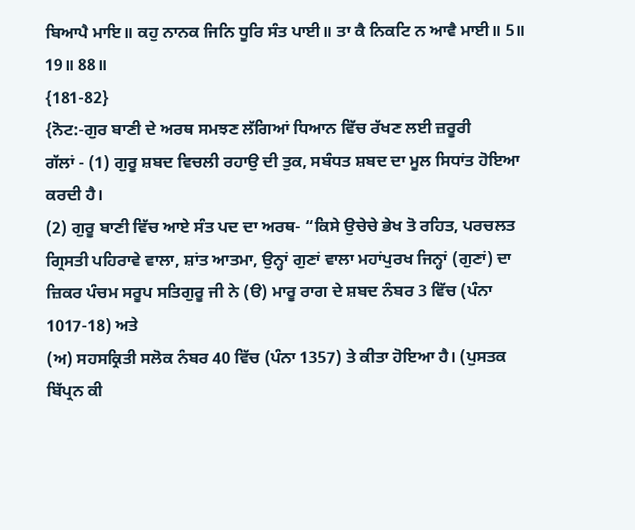ਬਿਆਪੈ ਮਾਇ॥ ਕਹੁ ਨਾਨਕ ਜਿਨਿ ਧੂਰਿ ਸੰਤ ਪਾਈ॥ ਤਾ ਕੈ ਨਿਕਟਿ ਨ ਆਵੈ ਮਾਈ॥ 5॥ 19॥ 88॥
{181-82}
{ਨੋਟ:-ਗੁਰ ਬਾਣੀ ਦੇ ਅਰਥ ਸਮਝਣ ਲੱਗਿਆਂ ਧਿਆਨ ਵਿੱਚ ਰੱਖਣ ਲਈ ਜ਼ਰੂਰੀ
ਗੱਲਾਂ - (1) ਗੁਰੂ ਸ਼ਬਦ ਵਿਚਲੀ ਰਹਾਉ ਦੀ ਤੁਕ, ਸਬੰਧਤ ਸ਼ਬਦ ਦਾ ਮੂਲ ਸਿਧਾਂਤ ਹੋਇਆ ਕਰਦੀ ਹੈ।
(2) ਗੁਰੂ ਬਾਣੀ ਵਿੱਚ ਆਏ ਸੰਤ ਪਦ ਦਾ ਅਰਥ- “ਕਿਸੇ ਉਚੇਚੇ ਭੇਖ ਤੋ ਰਹਿਤ, ਪਰਚਲਤ
ਗ੍ਰਿਸਤੀ ਪਹਿਰਾਵੇ ਵਾਲਾ, ਸ਼ਾਂਤ ਆਤਮਾ, ਉਨ੍ਹਾਂ ਗੁਣਾਂ ਵਾਲਾ ਮਹਾਂਪੁਰਖ ਜਿਨ੍ਹਾਂ (ਗੁਣਾਂ) ਦਾ
ਜ਼ਿਕਰ ਪੰਚਮ ਸਰੂਪ ਸਤਿਗੁਰੂ ਜੀ ਨੇ (ੳ) ਮਾਰੂ ਰਾਗ ਦੇ ਸ਼ਬਦ ਨੰਬਰ 3 ਵਿੱਚ (ਪੰਨਾ 1017-18) ਅਤੇ
(ਅ) ਸਹਸਕ੍ਰਿਤੀ ਸਲੋਕ ਨੰਬਰ 40 ਵਿੱਚ (ਪੰਨਾ 1357) ਤੇ ਕੀਤਾ ਹੋਇਆ ਹੈ। (ਪੁਸਤਕ ਬਿੱਪ੍ਰਨ ਕੀ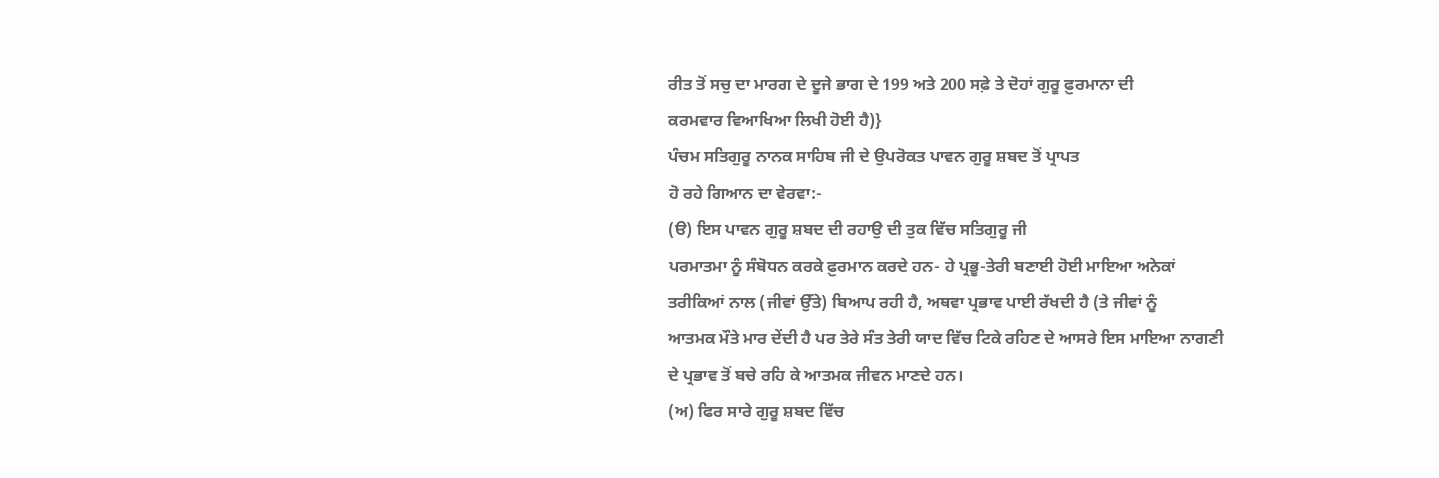ਰੀਤ ਤੋਂ ਸਚੁ ਦਾ ਮਾਰਗ ਦੇ ਦੂਜੇ ਭਾਗ ਦੇ 199 ਅਤੇ 200 ਸਫ਼ੇ ਤੇ ਦੋਹਾਂ ਗੁਰੂ ਫ਼ੁਰਮਾਨਾ ਦੀ
ਕਰਮਵਾਰ ਵਿਆਖਿਆ ਲਿਖੀ ਹੋਈ ਹੈ)}
ਪੰਚਮ ਸਤਿਗੁਰੂ ਨਾਨਕ ਸਾਹਿਬ ਜੀ ਦੇ ਉਪਰੋਕਤ ਪਾਵਨ ਗੁਰੂ ਸ਼ਬਦ ਤੋਂ ਪ੍ਰਾਪਤ
ਹੋ ਰਹੇ ਗਿਆਨ ਦਾ ਵੇਰਵਾ:-
(ੳ) ਇਸ ਪਾਵਨ ਗੁਰੂ ਸ਼ਬਦ ਦੀ ਰਹਾਉ ਦੀ ਤੁਕ ਵਿੱਚ ਸਤਿਗੁਰੂ ਜੀ
ਪਰਮਾਤਮਾ ਨੂੰ ਸੰਬੋਧਨ ਕਰਕੇ ਫ਼ੁਰਮਾਨ ਕਰਦੇ ਹਨ- ਹੇ ਪ੍ਰਭੂ-ਤੇਰੀ ਬਣਾਈ ਹੋਈ ਮਾਇਆ ਅਨੇਕਾਂ
ਤਰੀਕਿਆਂ ਨਾਲ (ਜੀਵਾਂ ਉੱਤੇ) ਬਿਆਪ ਰਹੀ ਹੈ, ਅਥਵਾ ਪ੍ਰਭਾਵ ਪਾਈ ਰੱਖਦੀ ਹੈ (ਤੇ ਜੀਵਾਂ ਨੂੰ
ਆਤਮਕ ਮੌਤੇ ਮਾਰ ਦੇਂਦੀ ਹੈ ਪਰ ਤੇਰੇ ਸੰਤ ਤੇਰੀ ਯਾਦ ਵਿੱਚ ਟਿਕੇ ਰਹਿਣ ਦੇ ਆਸਰੇ ਇਸ ਮਾਇਆ ਨਾਗਣੀ
ਦੇ ਪ੍ਰਭਾਵ ਤੋਂ ਬਚੇ ਰਹਿ ਕੇ ਆਤਮਕ ਜੀਵਨ ਮਾਣਦੇ ਹਨ।
(ਅ) ਫਿਰ ਸਾਰੇ ਗੁਰੂ ਸ਼ਬਦ ਵਿੱਚ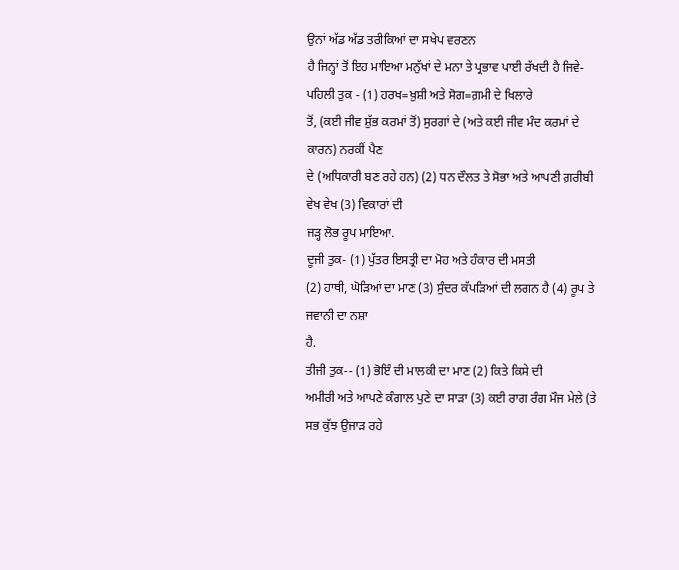ਉਨਾਂ ਅੱਡ ਅੱਡ ਤਰੀਕਿਆਂ ਦਾ ਸਖੇਪ ਵਰਣਨ
ਹੈ ਜਿਨ੍ਹਾਂ ਤੋਂ ਇਹ ਮਾਇਆ ਮਨੁੱਖਾਂ ਦੇ ਮਨਾ ਤੇ ਪ੍ਰਭਾਵ ਪਾਈ ਰੱਖਦੀ ਹੈ ਜਿਵੇ-
ਪਹਿਲੀ ਤੁਕ - (1) ਹਰਖ=ਖ਼ੁਸ਼ੀ ਅਤੇ ਸੋਗ=ਗ਼ਮੀ ਦੇ ਖਿਲਾਰੇ
ਤੋਂ, (ਕਈ ਜੀਵ ਸ਼ੁੱਭ ਕਰਮਾਂ ਤੋਂ) ਸੁਰਗਾਂ ਦੇ (ਅਤੇ ਕਈ ਜੀਵ ਮੰਦ ਕਰਮਾਂ ਦੇ ਕਾਰਨ) ਨਰਕੀਂ ਪੈਣ
ਦੇ (ਅਧਿਕਾਰੀ ਬਣ ਰਹੇ ਹਨ) (2) ਧਨ ਦੌਲਤ ਤੇ ਸੋਭਾ ਅਤੇ ਆਪਣੀ ਗ਼ਰੀਬੀ ਵੇਖ ਵੇਖ (3) ਵਿਕਾਰਾਂ ਦੀ
ਜੜ੍ਹ ਲੋਭ ਰੂਪ ਮਾਇਆ.
ਦੂਜੀ ਤੁਕ- (1) ਪੁੱਤਰ ਇਸਤ੍ਰੀ ਦਾ ਮੋਹ ਅਤੇ ਹੰਕਾਰ ਦੀ ਮਸਤੀ
(2) ਹਾਥੀ, ਘੋੜਿਆਂ ਦਾ ਮਾਣ (3) ਸੁੰਦਰ ਕੱਪੜਿਆਂ ਦੀ ਲਗਨ ਹੈ (4) ਰੂਪ ਤੇ ਜਵਾਨੀ ਦਾ ਨਸ਼ਾ
ਹੈ.
ਤੀਜੀ ਤੁਕ-- (1) ਭੋਇੰ ਦੀ ਮਾਲਕੀ ਦਾ ਮਾਣ (2) ਕਿਤੇ ਕਿਸੇ ਦੀ
ਅਮੀਰੀ ਅਤੇ ਆਪਣੇ ਕੰਗਾਲ ਪੁਣੇ ਦਾ ਸਾੜਾ (3) ਕਈ ਰਾਗ ਰੰਗ ਮੌਜ ਮੇਲੇ (ਤੇ ਸਭ ਕੁੱਝ ਉਜਾੜ ਰਹੇ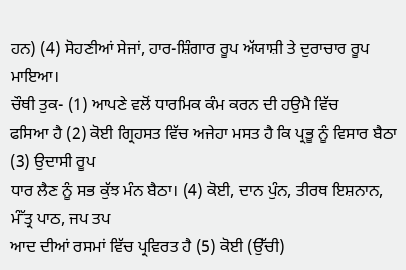ਹਨ) (4) ਸੋਹਣੀਆਂ ਸੇਜਾਂ, ਹਾਰ-ਸ਼ਿੰਗਾਰ ਰੂਪ ਅੱਯਾਸ਼ੀ ਤੇ ਦੁਰਾਚਾਰ ਰੂਪ ਮਾਇਆ।
ਚੌਥੀ ਤੁਕ- (1) ਆਪਣੇ ਵਲੋਂ ਧਾਰਮਿਕ ਕੰਮ ਕਰਨ ਦੀ ਹਉਮੈ ਵਿੱਚ
ਫਸਿਆ ਹੈ (2) ਕੋਈ ਗ੍ਰਿਹਸਤ ਵਿੱਚ ਅਜੇਹਾ ਮਸਤ ਹੈ ਕਿ ਪ੍ਰਭੂ ਨੂੰ ਵਿਸਾਰ ਬੈਠਾ (3) ਉਦਾਸੀ ਰੂਪ
ਧਾਰ ਲੈਣ ਨੂੰ ਸਭ ਕੁੱਝ ਮੰਨ ਬੈਠਾ। (4) ਕੋਈ, ਦਾਨ ਪੁੰਨ, ਤੀਰਥ ਇਸ਼ਨਾਨ, ਮੰੱਤ੍ਰ ਪਾਠ, ਜਪ ਤਪ
ਆਦ ਦੀਆਂ ਰਸਮਾਂ ਵਿੱਚ ਪ੍ਰਵਿਰਤ ਹੈ (5) ਕੋਈ (ਉੱਚੀ)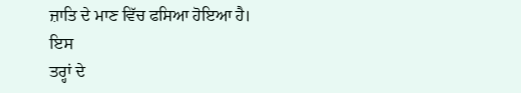ਜ਼ਾਤਿ ਦੇ ਮਾਣ ਵਿੱਚ ਫਸਿਆ ਹੋਇਆ ਹੈ। ਇਸ
ਤਰ੍ਹਾਂ ਦੇ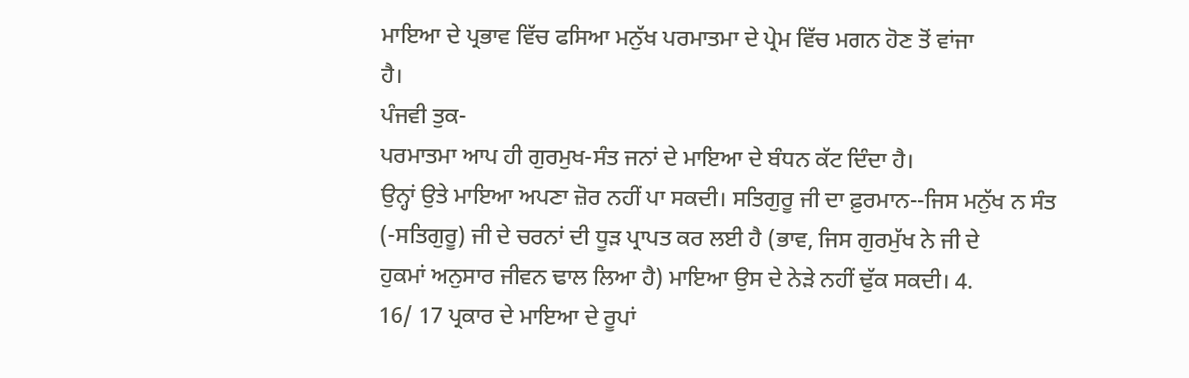ਮਾਇਆ ਦੇ ਪ੍ਰਭਾਵ ਵਿੱਚ ਫਸਿਆ ਮਨੁੱਖ ਪਰਮਾਤਮਾ ਦੇ ਪ੍ਰੇਮ ਵਿੱਚ ਮਗਨ ਹੋਣ ਤੋਂ ਵਾਂਜਾ
ਹੈ।
ਪੰਜਵੀ ਤੁਕ-
ਪਰਮਾਤਮਾ ਆਪ ਹੀ ਗੁਰਮੁਖ-ਸੰਤ ਜਨਾਂ ਦੇ ਮਾਇਆ ਦੇ ਬੰਧਨ ਕੱਟ ਦਿੰਦਾ ਹੈ।
ਉਨ੍ਹਾਂ ਉਤੇ ਮਾਇਆ ਅਪਣਾ ਜ਼ੋਰ ਨਹੀਂ ਪਾ ਸਕਦੀ। ਸਤਿਗੁਰੂ ਜੀ ਦਾ ਫ਼ੁਰਮਾਨ--ਜਿਸ ਮਨੁੱਖ ਨ ਸੰਤ
(-ਸਤਿਗੁਰੂ) ਜੀ ਦੇ ਚਰਨਾਂ ਦੀ ਧੂੜ ਪ੍ਰਾਪਤ ਕਰ ਲਈ ਹੈ (ਭਾਵ, ਜਿਸ ਗੁਰਮੁੱਖ ਨੇ ਜੀ ਦੇ
ਹੁਕਮਾਂ ਅਨੁਸਾਰ ਜੀਵਨ ਢਾਲ ਲਿਆ ਹੈ) ਮਾਇਆ ਉਸ ਦੇ ਨੇੜੇ ਨਹੀਂ ਢੁੱਕ ਸਕਦੀ। 4.
16/ 17 ਪ੍ਰਕਾਰ ਦੇ ਮਾਇਆ ਦੇ ਰੂਪਾਂ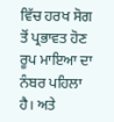ਵਿੱਚ ਹਰਖ ਸੋਗ ਤੋਂ ਪ੍ਰਭਾਵਤ ਹੋਣ
ਰੂਪ ਮਾਇਆ ਦਾ ਨੰਬਰ ਪਹਿਲਾ ਹੈ। ਅਤੇ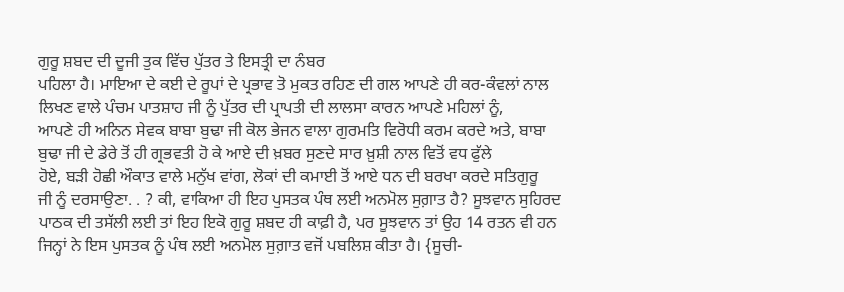ਗੁਰੂ ਸ਼ਬਦ ਦੀ ਦੂਜੀ ਤੁਕ ਵਿੱਚ ਪੁੱਤਰ ਤੇ ਇਸਤ੍ਰੀ ਦਾ ਨੰਬਰ
ਪਹਿਲਾ ਹੈ। ਮਾਇਆ ਦੇ ਕਈ ਦੇ ਰੂਪਾਂ ਦੇ ਪ੍ਰਭਾਵ ਤੋ ਮੁਕਤ ਰਹਿਣ ਦੀ ਗਲ ਆਪਣੇ ਹੀ ਕਰ-ਕੰਵਲਾਂ ਨਾਲ
ਲਿਖਣ ਵਾਲੇ ਪੰਚਮ ਪਾਤਸ਼ਾਹ ਜੀ ਨੂੰ ਪੁੱਤਰ ਦੀ ਪ੍ਰਾਪਤੀ ਦੀ ਲਾਲਸਾ ਕਾਰਨ ਆਪਣੇ ਮਹਿਲਾਂ ਨੂੰ,
ਆਪਣੇ ਹੀ ਅਨਿਨ ਸੇਵਕ ਬਾਬਾ ਬੁਢਾ ਜੀ ਕੋਲ ਭੇਜਨ ਵਾਲਾ ਗੁਰਮਤਿ ਵਿਰੋਧੀ ਕਰਮ ਕਰਦੇ ਅਤੇ, ਬਾਬਾ
ਬੁਢਾ ਜੀ ਦੇ ਡੇਰੇ ਤੋਂ ਹੀ ਗ੍ਰਭਵਤੀ ਹੋ ਕੇ ਆਏ ਦੀ ਖ਼ਬਰ ਸੁਣਦੇ ਸਾਰ ਖ਼ੁਸ਼ੀ ਨਾਲ ਵਿਤੋਂ ਵਧ ਫੁੱਲੇ
ਹੋਏ, ਬੜੀ ਹੋਛੀ ਔਕਾਤ ਵਾਲੇ ਮਨੁੱਖ ਵਾਂਗ, ਲੋਕਾਂ ਦੀ ਕਮਾਈ ਤੋਂ ਆਏ ਧਨ ਦੀ ਬਰਖਾ ਕਰਦੇ ਸਤਿਗੁਰੂ
ਜੀ ਨੂੰ ਦਰਸਾਉਣਾ. . ? ਕੀ, ਵਾਕਿਆ ਹੀ ਇਹ ਪੁਸਤਕ ਪੰਥ ਲਈ ਅਨਮੋਲ ਸੁਗ਼ਾਤ ਹੈ? ਸੂਝਵਾਨ ਸੁਹਿਰਦ
ਪਾਠਕ ਦੀ ਤਸੱਲੀ ਲਈ ਤਾਂ ਇਹ ਇਕੋ ਗੁਰੂ ਸ਼ਬਦ ਹੀ ਕਾਫ਼ੀ ਹੈ, ਪਰ ਸੂਝਵਾਨ ਤਾਂ ਉਹ 14 ਰਤਨ ਵੀ ਹਨ
ਜਿਨ੍ਹਾਂ ਨੇ ਇਸ ਪੁਸਤਕ ਨੂੰ ਪੰਥ ਲਈ ਅਨਮੋਲ ਸੁਗ਼ਾਤ ਵਜੋਂ ਪਬਲਿਸ਼ ਕੀਤਾ ਹੈ। {ਸੂਚੀ-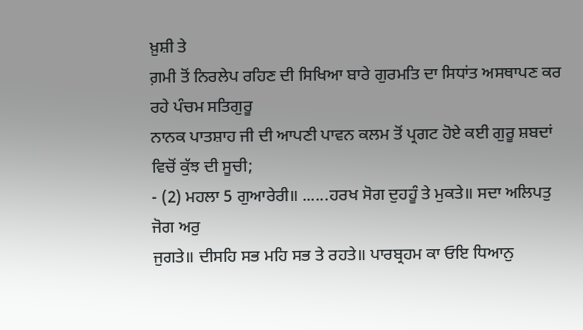ਖ਼ੁਸ਼ੀ ਤੇ
ਗ਼ਮੀ ਤੋਂ ਨਿਰਲੇਪ ਰਹਿਣ ਦੀ ਸਿਖਿਆ ਬਾਰੇ ਗੁਰਮਤਿ ਦਾ ਸਿਧਾਂਤ ਅਸਥਾਪਣ ਕਰ ਰਹੇ ਪੰਚਮ ਸਤਿਗੁਰੂ
ਨਾਨਕ ਪਾਤਸ਼ਾਹ ਜੀ ਦੀ ਆਪਣੀ ਪਾਵਨ ਕਲਮ ਤੋਂ ਪ੍ਰਗਟ ਹੋਏ ਕਈ ਗੁਰੂ ਸ਼ਬਦਾਂ ਵਿਚੋਂ ਕੁੱਝ ਦੀ ਸੂਚੀ;
- (2) ਮਹਲਾ 5 ਗੁਆਰੇਰੀ॥ ......ਹਰਖ ਸੋਗ ਦੁਹਹੂੰ ਤੇ ਮੁਕਤੇ॥ ਸਦਾ ਅਲਿਪਤੁ ਜੋਗ ਅਰੁ
ਜੁਗਤੇ॥ ਦੀਸਹਿ ਸਭ ਮਹਿ ਸਭ ਤੇ ਰਹਤੇ॥ ਪਾਰਬ੍ਰਹਮ ਕਾ ਓਇ ਧਿਆਨੁ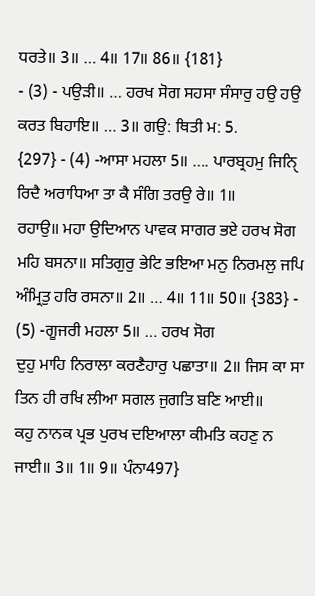ਧਰਤੇ॥ 3॥ … 4॥ 17॥ 86॥ {181}
- (3) - ਪਉੜੀ॥ … ਹਰਖ ਸੋਗ ਸਹਸਾ ਸੰਸਾਰੁ ਹਉ ਹਉ ਕਰਤ ਬਿਹਾਇ॥ … 3॥ ਗਉ: ਥਿਤੀ ਮ: 5.
{297} - (4) -ਆਸਾ ਮਹਲਾ 5॥ …. ਪਾਰਬ੍ਰਹਮੁ ਜਿਨਿੑ ਰਿਦੈ ਅਰਾਧਿਆ ਤਾ ਕੈ ਸੰਗਿ ਤਰਉ ਰੇ॥ 1॥
ਰਹਾਉ॥ ਮਹਾ ਉਦਿਆਨ ਪਾਵਕ ਸਾਗਰ ਭਏ ਹਰਖ ਸੋਗ ਮਹਿ ਬਸਨਾ॥ ਸਤਿਗੁਰੁ ਭੇਟਿ ਭਇਆ ਮਨੁ ਨਿਰਮਲੁ ਜਪਿ
ਅੰਮ੍ਰਿਤੁ ਹਰਿ ਰਸਨਾ॥ 2॥ … 4॥ 11॥ 50॥ {383} - (5) -ਗੂਜਰੀ ਮਹਲਾ 5॥ … ਹਰਖ ਸੋਗ
ਦੁਹੁ ਮਾਹਿ ਨਿਰਾਲਾ ਕਰਣੈਹਾਰੁ ਪਛਾਤਾ॥ 2॥ ਜਿਸ ਕਾ ਸਾ ਤਿਨ ਹੀ ਰਖਿ ਲੀਆ ਸਗਲ ਜੁਗਤਿ ਬਣਿ ਆਈ॥
ਕਹੁ ਨਾਨਕ ਪ੍ਰਭ ਪੁਰਖ ਦਇਆਲਾ ਕੀਮਤਿ ਕਹਣੁ ਨ ਜਾਈ॥ 3॥ 1॥ 9॥ ਪੰਨਾ497}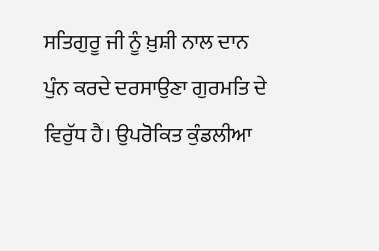ਸਤਿਗੁਰੂ ਜੀ ਨੂੰ ਖ਼ੁਸ਼ੀ ਨਾਲ ਦਾਨ ਪੁੰਨ ਕਰਦੇ ਦਰਸਾਉਣਾ ਗੁਰਮਤਿ ਦੇ
ਵਿਰੁੱਧ ਹੈ। ਉਪਰੋਕਿਤ ਕੁੰਡਲੀਆ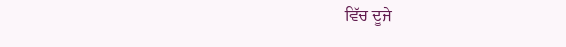ਵਿੱਚ ਦੂਜੇ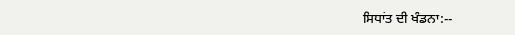ਸਿਧਾਂਤ ਦੀ ਖੰਡਨਾ:--